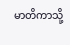မာတိကာသို့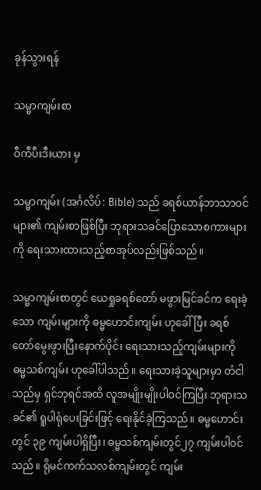ခုန်သွားရန်

သမ္မာကျမ်းစာ

ဝီကီပီးဒီးယား မှ

သမ္မာကျမ်း (အင်္ဂလိပ်: Bible) သည် ခရစ်ယာန်ဘာသာဝင်များ၏ ကျမ်းစာဖြစ်ပြီး ဘုရားသခင်ပြောသောစကားများကို ရေးသားထားသည့်စာအုပ်လည်းဖြစ်သည်။

သမ္မာကျမ်းစာတွင် ယေရှုခရစ်တော် မဖွားမြင်ခင်က ရေးခဲ့သော ကျမ်းများကို ဓမ္မဟောင်းကျမ်း ဟုခေါ်ပြီး ခရစ်တော်မွေးဖွားပြီးနောက်ပိုင်း ရေးသားသည့်ကျမ်းများကို ဓမ္မသစ်ကျမ်း ဟုခေါ်ပါသည်။ ရေးသားခဲ့သူများမှာ တံငါသည်မှ ရှင်ဘုရင်အထိ လူအမျိုးမျိုးပါဝင်ကြပြီး ဘုရားသခင်၏ ရူပါရုံပေးခြင်းဖြင့် ရေးနိုင်ခဲ့ကြသည်။ ဓမ္မဟောင်းတွင် ၃၉ ကျမ်းပါရှိပြီး၊ ဓမ္မသစ်ကျမ်းတွင်၂၇ ကျမ်းပါဝင်သည်။ ရိုမင်ကက်သလစ်ကျမ်းတွင် ကျမ်း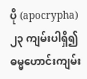ပို (apocrypha) ၂၃ ကျမ်းပါရှိ၍ ဓမ္မဟောင်းကျမ်း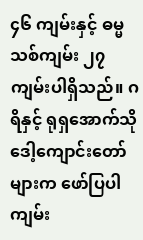၄၆ ကျမ်းနှင့် ဓမ္မသစ်ကျမ်း ၂၇ ကျမ်းပါရှိသည်။ ဂရိနှင့် ရုရှအောက်သိုဒေါ့ကျောင်းတော်များက ဖော်ပြပါ ကျမ်း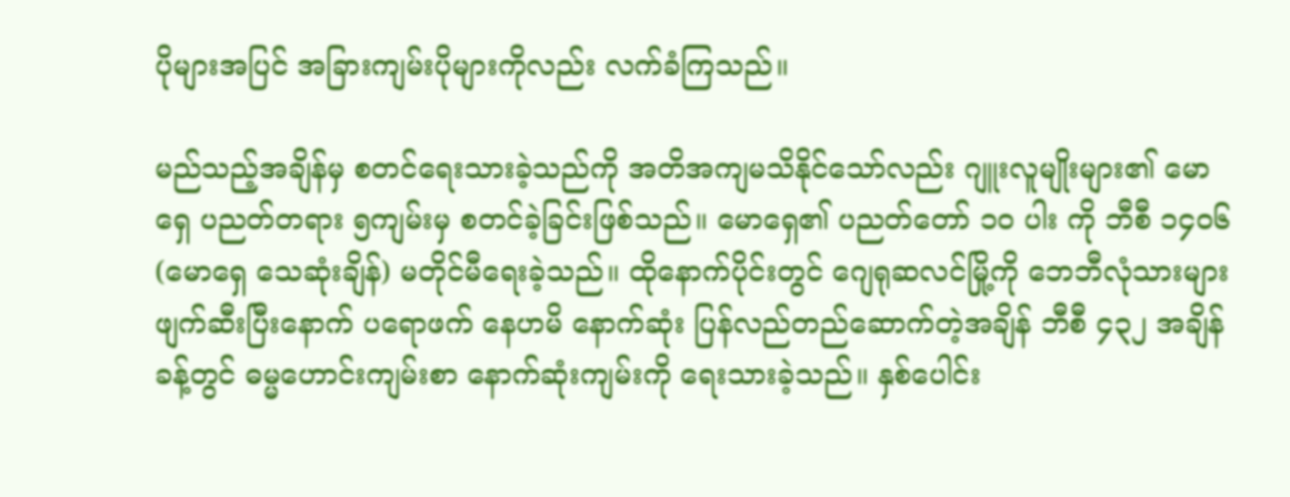ပိုများအပြင် အခြားကျမ်းပိုများကိုလည်း လက်ခံကြသည်။

မည်သည့်အချိန်မှ စတင်ရေးသားခဲ့သည်ကို အတိအကျမသိနိုင်သော်လည်း ဂျူးလူမျိုးများ၏ မောရှေ ပညတ်တရား ၅ကျမ်းမှ စတင်ခဲ့ခြင်းဖြစ်သည်။ မောရှေ၏ ပညတ်တော် ၁၀ ပါး ကို ဘီစီ ၁၄၀၆ (မောရှေ သေဆုံးချိန်) မတိုင်မီရေးခဲ့သည်။ ထိုနောက်ပိုင်းတွင် ဂျေရုဆလင်မြို့ကို ဘေဘီလုံသားများ ဖျက်ဆီးပြီးနောက် ပရောဖက် နေဟမိ နောက်ဆုံး ပြန်လည်တည်ဆောက်တဲ့အချိန် ဘီစီ ၄၃၂ အချိန်ခန့်တွင် ဓမ္မဟောင်းကျမ်းစာ နောက်ဆုံးကျမ်းကို ရေးသားခဲ့သည်။ နှစ်ပေါင်း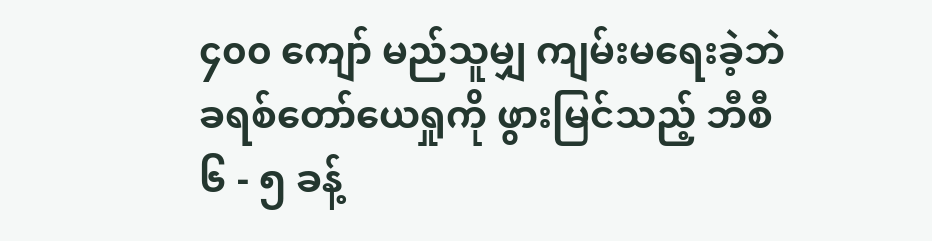၄၀၀ ကျော် မည်သူမျှ ကျမ်းမရေးခဲ့ဘဲ ခရစ်တော်ယေရှုကို ဖွားမြင်သည့် ဘီစီ ၆ - ၅ ခန့်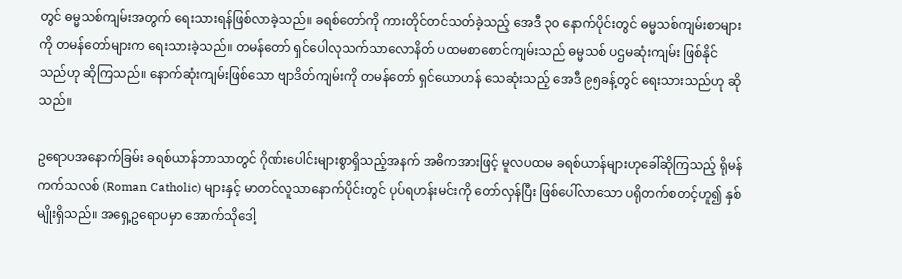တွင် ဓမ္မသစ်ကျမ်းအတွက် ရေးသားရန်ဖြစ်လာခဲ့သည်။ ခရစ်တော်ကို ကားတိုင်တင်သတ်ခဲ့သည့် အေဒီ ၃၀ နောက်ပိုင်းတွင် ဓမ္မသစ်ကျမ်းစာများကို တမန်တော်များက ရေးသားခဲ့သည်။ တမန်တော် ရှင်ပေါလုသက်သာလောနိတ် ပထမစာစောင်ကျမ်းသည် ဓမ္မသစ် ပဌမဆုံးကျမ်း ဖြစ်နိုင်သည်ဟု ဆိုကြသည်။ နောက်ဆုံးကျမ်းဖြစ်သော ဗျာဒိတ်ကျမ်းကို တမန်တော် ရှင်ယောဟန် သေဆုံးသည့် အေဒီ ၉၅ခန့်တွင် ရေးသားသည်ဟု ဆိုသည်။

ဥရောပအနောက်ခြမ်း ခရစ်ယာန်ဘာသာတွင် ဂိုဏ်းပေါင်းများစွာရှိသည့်အနက် အဓိကအားဖြင့် မူလပထမ ခရစ်ယာန်များဟုခေါ်ဆိုကြသည့် ရိုမန်ကက်သလစ် (Roman Catholic) များနှင့် မာတင်လူသာနောက်ပိုင်းတွင် ပုပ်ရဟန်းမင်းကို တော်လှန်ပြီး ဖြစ်ပေါ်လာသော ပရိုတက်စတင့်ဟူ၍ နှစ်မျိုးရှိသည်။ အရှေ့ဥရောပမှာ အောက်သိုဒေါ့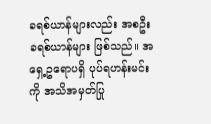ခရစ်ယာန်များလည်း အစဦးခရစ်ယာန်များ ဖြစ်သည်။ အရှေ့ဥရောပရှိ ပုပ်ရဟန်းမင်းကို အသိအမှတ်ပြု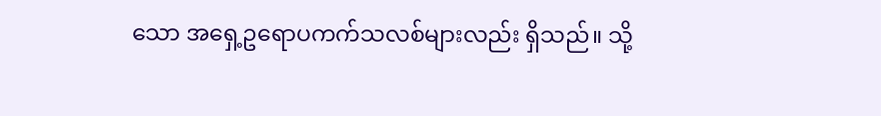သော အရှေ့ဥရောပကက်သလစ်များလည်း ရှိသည်။ သို့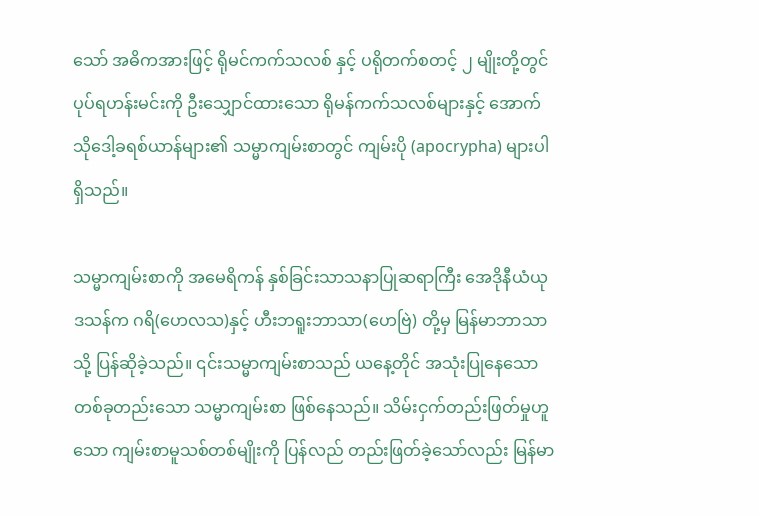သော် အဓိကအားဖြင့် ရိုမင်ကက်သလစ် နှင့် ပရိုတက်စတင့် ၂ မျိုးတို့တွင် ပုပ်ရဟန်းမင်းကို ဦးသျှောင်ထားသော ရိုမန်ကက်သလစ်များနှင့် အောက်သိုဒေါ့ခရစ်ယာန်များ၏ သမ္မာကျမ်းစာတွင် ကျမ်းပို (apocrypha) များပါရှိသည်။

သမ္မာကျမ်းစာကို အမေရိကန် နှစ်ခြင်းသာသနာပြုဆရာကြီး အေဒိုနီယံယုဒသန်က ဂရိ(ဟေလသ)နှင့် ဟီးဘရူးဘာသာ(ဟေဗြဲ) တို့မှ မြန်မာဘာသာသို့ ပြန်ဆိုခဲ့သည်။ ၎င်းသမ္မာကျမ်းစာသည် ယနေ့တိုင် အသုံးပြုနေသော တစ်ခုတည်းသော သမ္မာကျမ်းစာ ဖြစ်နေသည်။ သိမ်းငှက်တည်းဖြတ်မှုဟူသော ကျမ်းစာမူသစ်တစ်မျိုးကို ပြန်လည် တည်းဖြတ်ခဲ့သော်လည်း မြန်မာ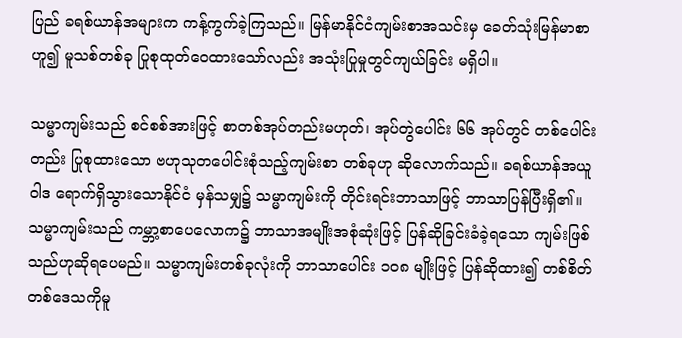ပြည် ခရစ်ယာန်အများက ကန့်ကွက်ခဲ့ကြသည်။ မြန်မာနိုင်ငံကျမ်းစာအသင်းမှ ခေတ်သုံးမြန်မာစာ ဟူ၍ မူသစ်တစ်ခု ပြုစုထုတ်ဝေထားသော်လည်း အသုံးပြုမှုတွင်ကျယ်ခြင်း မရှိပါ။

သမ္မာကျမ်းသည် စင်စစ်အားဖြင့် စာတစ်အုပ်တည်းမဟုတ်၊ အုပ်တွဲပေါင်း ၆၆ အုပ်တွင် တစ်ပေါင်းတည်း ပြုစုထားသော ဗဟုသုတပေါင်းစုံသည့်ကျမ်းစာ တစ်ခုဟု ဆိုလောက်သည်။ ခရစ်ယာန်အယူဝါဒ ရောက်ရှိသွားသောနိုင်ငံ မှန်သမျှ၌ သမ္မာကျမ်းကို တိုင်းရင်းဘာသာဖြင့် ဘာသာပြန်ပြီးရှိ၏။ သမ္မာကျမ်းသည် ကမ္ဘာ့စာပေလောက၌ ဘာသာအမျိုးအစုံဆုံးဖြင့် ပြန်ဆိုခြင်းခံခဲ့ရသော ကျမ်းဖြစ်သည်ဟုဆိုရပေမည်။ သမ္မာကျမ်းတစ်ခုလုံးကို ဘာသာပေါင်း ၁ဝ၈ မျိုးဖြင့် ပြန်ဆိုထား၍ တစ်စိတ်တစ်ဒေသကိုမူ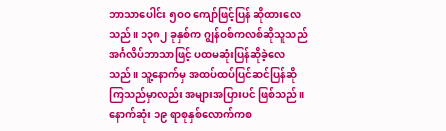ဘာသာပေါင်း ၅ဝဝ ကျော်ဖြင့်ပြန် ဆိုထားလေသည်။ ၁၃၈၂ ခုနှစ်က ဂျွန်ဝစ်ကလစ်ဆိုသူသည် အင်္ဂလိပ်ဘာသာဖြင့် ပထမဆုံးပြန်ဆိုခဲ့လေသည်။ သူ့နောက်မှ အထပ်ထပ်ပြင်ဆင်ပြန်ဆိုကြသည်မှာလည်း အများအပြားပင် ဖြစ်သည်။ နောက်ဆုံး ၁၉ ရာစုနှစ်လောက်ကစ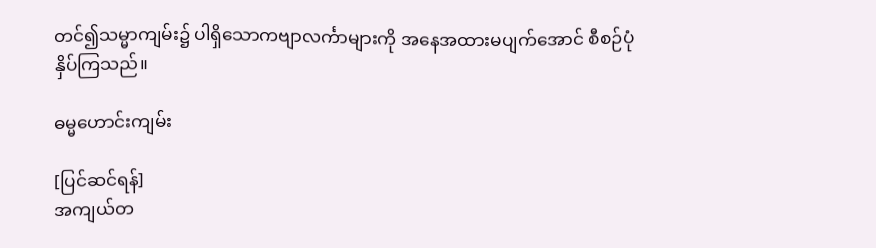တင်၍သမ္မာကျမ်း၌ ပါရှိသောကဗျာလင်္ကာများကို အနေအထားမပျက်အောင် စီစဉ်ပုံနှိပ်ကြသည်။

ဓမ္မဟောင်းကျမ်း

[ပြင်ဆင်ရန်]
အကျယ်တ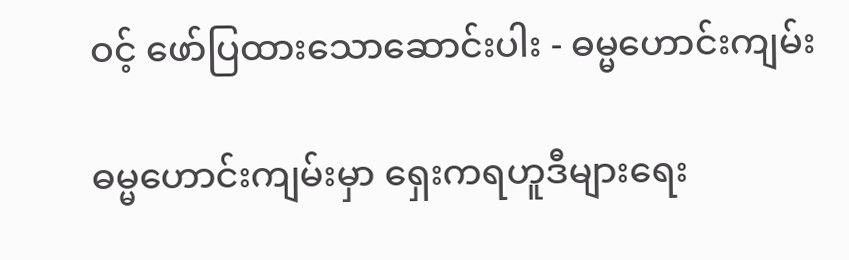ဝင့် ဖော်ပြထားသောဆောင်းပါး - ဓမ္မဟောင်းကျမ်း

ဓမ္မဟောင်းကျမ်းမှာ ရှေးကရဟူဒီများရေး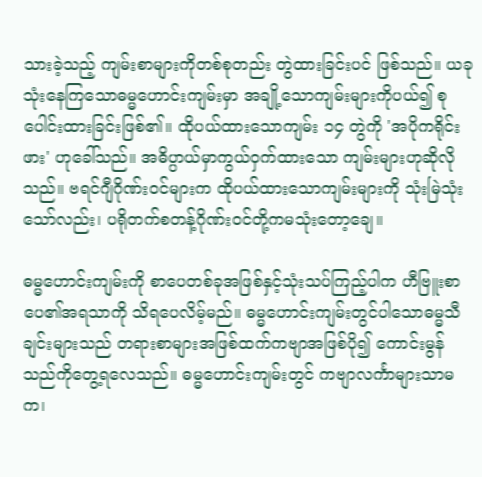သားခဲ့သည့် ကျမ်းစာများကိုတစ်စုတည်း တွဲထားခြင်းပင် ဖြစ်သည်။ ယခုသုံးနေကြသောဓမ္မဟောင်းကျမ်းမှာ အချို့သောကျမ်းများကိုပယ်၍ စုပေါင်းထားခြင်းဖြစ်၏။ ထိုပယ်ထားသောကျမ်း ၁၄ တွဲကို 'အပိုကရိုင်းဖား' ဟုခေါ်သည်။ အဓိပ္ပာယ်မှာကွယ်ဝှက်ထားသော ကျမ်းများဟုဆိုလိုသည်။ ဗရင်ဂျီဂိုဏ်းဝင်များက ထိုပယ်ထားသောကျမ်းများကို သုံးမြဲသုံးသော်လည်း၊ ပရိုတက်စတန့်ဂိုဏ်းဝင်တို့ကမသုံးတော့ချေ။

ဓမ္မဟောင်းကျမ်းကို စာပေတစ်ခုအဖြစ်နှင့်သုံးသပ်ကြည့်ပါက ဟီဗြူးစာပေ၏အရသာကို သိရပေလိမ့်မည်။ ဓမ္မဟောင်းကျမ်းတွင်ပါသောဓမ္မသီချင်းများသည် တရားစာများအဖြစ်ထက်ကဗျာအဖြစ်ပို၍ ကောင်းမွန်သည်ကိုတွေ့ရလေသည်။ ဓမ္မဟောင်းကျမ်းတွင် ကဗျာလင်္ကာများသာမက၊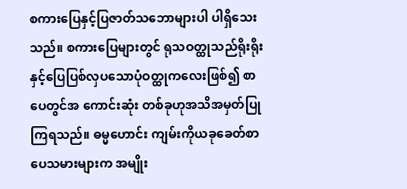စကားပြေနှင့်ပြဇာတ်သဘောများပါ ပါရှိသေးသည်။ စကားပြေများတွင် ရုသဝတ္ထုသည်ရိုးရိုးနှင့်ပြေပြစ်လှပသောပုံဝတ္ထုကလေးဖြစ်၍ စာပေတွင်အ ကောင်းဆုံး တစ်ခုဟုအသိအမှတ်ပြုကြရသည်။ ဓမ္မဟောင်း ကျမ်းကိုယခုခေတ်စာပေသမားများက အမျိုး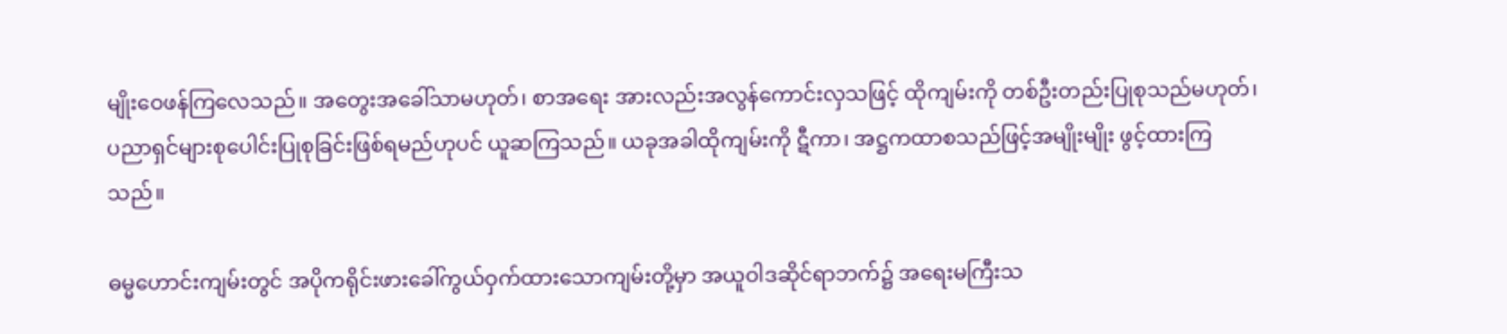မျိုးဝေဖန်ကြလေသည်။ အတွေးအခေါ်သာမဟုတ်၊ စာအရေး အားလည်းအလွန်ကောင်းလှသဖြင့် ထိုကျမ်းကို တစ်ဦးတည်းပြုစုသည်မဟုတ်၊ ပညာရှင်များစုပေါင်းပြုစုခြင်းဖြစ်ရမည်ဟုပင် ယူဆကြသည်။ ယခုအခါထိုကျမ်းကို ဋီကာ၊ အဋ္ဌကထာစသည်ဖြင့်အမျိုးမျိုး ဖွင့်ထားကြသည်။

ဓမ္မဟောင်းကျမ်းတွင် အပိုကရိုင်းဖားခေါ်ကွယ်ဝှက်ထားသောကျမ်းတို့မှာ အယူဝါဒဆိုင်ရာဘက်၌ အရေးမကြီးသ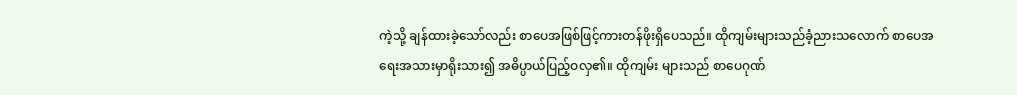ကဲ့သို့ ချန်ထားခဲ့သော်လည်း စာပေအဖြစ်ဖြင့်ကားတန်ဖိုးရှိပေသည်။ ထိုကျမ်းများသည်ခံ့ညားသလောက် စာပေအရေးအသားမှာရိုးသား၍ အဓိပ္ပာယ်ပြည့်ဝလှ၏။ ထိုကျမ်း များသည် စာပေဂုဏ်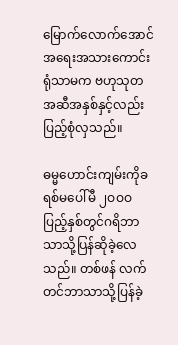မြောက်လောက်အောင်အရေးအသားကောင်းရုံသာမက ဗဟုသုတအဆီအနှစ်နှင့်လည်း ပြည့်စုံလှသည်။

ဓမ္မဟောင်းကျမ်းကိုခရစ်မပေါ်မီ ၂ဝဝဝ ပြည့်နှစ်တွင်ဂရိဘာသာသို့ပြန်ဆိုခဲ့လေသည်။ တစ်ဖန် လက်တင်ဘာသာသို့ပြန်ခဲ့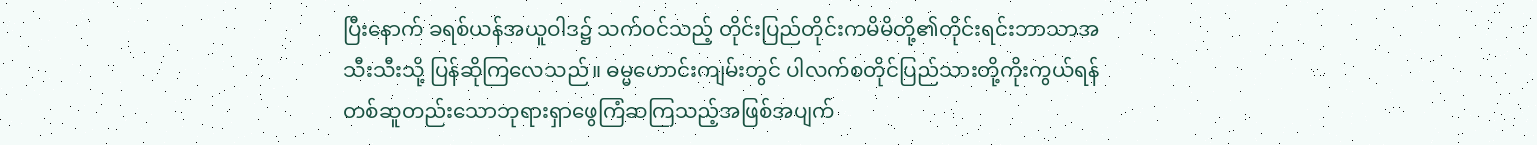ပြီးနောက် ခရစ်ယန်အယူဝါဒ၌ သက်ဝင်သည့် တိုင်းပြည်တိုင်းကမိမိတို့၏တိုင်းရင်းဘာသာအသီးသီးသို့ ပြန်ဆိုကြလေသည်။ ဓမ္မဟောင်းကျမ်းတွင် ပါလက်စတိုင်ပြည်သားတို့ကိုးကွယ်ရန် တစ်ဆူတည်းသောဘုရားရှာဖွေကြံဆကြသည့်အဖြစ်အပျက်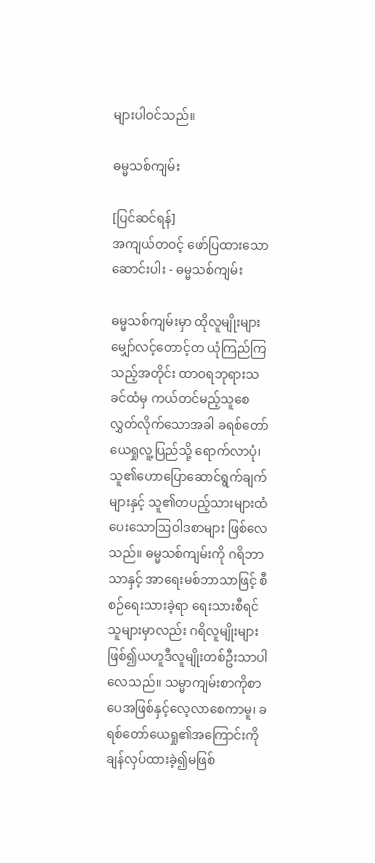များပါဝင်သည်။

ဓမ္မသစ်ကျမ်း

[ပြင်ဆင်ရန်]
အကျယ်တဝင့် ဖော်ပြထားသောဆောင်းပါး - ဓမ္မသစ်ကျမ်း

ဓမ္မသစ်ကျမ်းမှာ ထိုလူမျိုးများ မျှော်လင့်တောင့်တ ယုံကြည်ကြသည့်အတိုင်း ထာဝရဘုရားသခင်ထံမှ ကယ်တင်မည့်သူစေလွှတ်လိုက်သောအခါ ခရစ်တော်ယေရှုလူ့ပြည်သို့ ရောက်လာပုံ၊ သူ၏ဟောပြောဆောင်ရွက်ချက်များနှင့် သူ၏တပည့်သားများထံပေးသောဩဝါဒစာများ ဖြစ်လေသည်။ ဓမ္မသစ်ကျမ်းကို ဂရိဘာသာနှင့် အာရေးမစ်ဘာသာဖြင့် စီစဉ်ရေးသားခဲ့ရာ ရေးသားစီရင်သူများမှာလည်း ဂရိလူမျိုးများဖြစ်၍ယဟူဒီလူမျိုးတစ်ဦးသာပါလေသည်။ သမ္မာကျမ်းစာကိုစာပေအဖြစ်နှင့်လေ့လာစေကာမူ၊ ခရစ်တော်ယေရှု၏အကြောင်းကိုချန်လှပ်ထားခဲ့၍မဖြစ်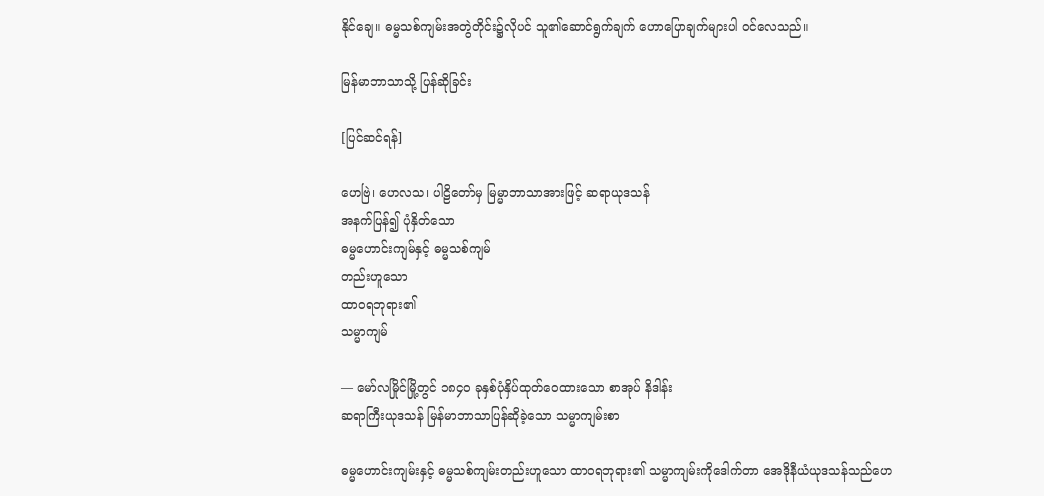နိုင်ချေ။ ဓမ္မသစ်ကျမ်းအတွဲတိုင်း၌လိုပင် သူ၏ဆောင်ရွက်ချက် ဟောပြောချက်များပါ ဝင်လေသည်။

မြန်မာဘာသာသို့ ပြန်ဆိုခြင်း

[ပြင်ဆင်ရန်]

ဟေဗြဲ၊ ဟေလသ၊ ပါဠိတော်မှ မြမ္မာဘာသာအားဖြင့် ဆရာယုဒသန်
အနက်ပြန်၍ ပုံနှိတ်သော
ဓမ္မဟောင်းကျမ်နှင့် ဓမ္မသစ်ကျမ်
တည်းဟူသော
ထာဝရဘုရား၏
သမ္မာကျမ်

— မော်လမြိုင်မြို့တွင် ၁၈၄၀ ခုနှစ်ပုံနှိပ်ထုတ်ဝေထားသော စာအုပ် နိဒါန်း
ဆရာကြီးယုဒသန် မြန်မာဘာသာပြန်ဆိုခဲ့သော သမ္မာကျမ်းစာ

ဓမ္မဟောင်းကျမ်းနှင့် ဓမ္မသစ်ကျမ်းတည်းဟူသော ထာဝရဘုရား၏ သမ္မာကျမ်းကိုဒေါက်တာ အေဒိုနီယံယုဒသန်သည်ဟေ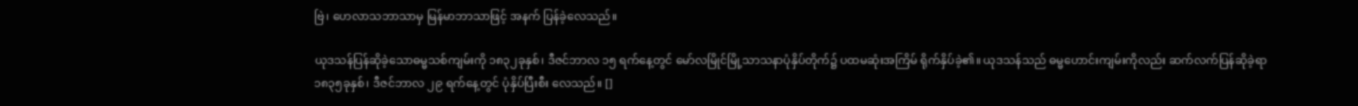ဗြဲ၊ ဟေလာသဘာသာမှ မြန်မာဘာသာဖြင့် အနက် ပြန်ခဲ့လေသည်။

ယုဒသန်ပြန်ဆိုခဲ့သောဓမ္မသစ်ကျမ်းကို ၁၈၃၂ခုနှစ်၊ ဒီဇင်ဘာလ ၁၅ ရက်နေ့တွင် မော်လမြိုင်မြို့သာသနာပုံနှိပ်တိုက်၌ ပထမဆုံးအကြိမ် ရိုက်နှိပ်ခဲ့၏။ ယုဒသန်သည် ဓမ္မဟောင်းကျမ်းကိုလည်း ဆက်လက်ပြန်ဆိုခဲ့ရာ ၁၈၃၅ခုနှစ်၊ ဒီဇင်ဘာလ ၂၉ ရက်နေ့တွင် ပုံနှိပ်ပြီးစီး လေသည်။ []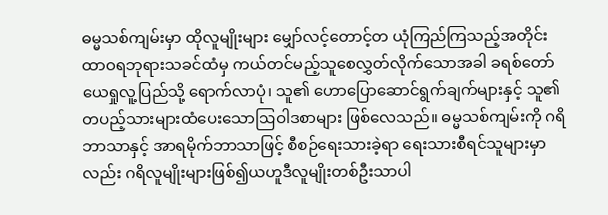ဓမ္မသစ်ကျမ်းမှာ ထိုလူမျိုးများ မျှော်လင့်တောင့်တ ယုံကြည်ကြသည့်အတိုင်း ထာဝရဘုရားသခင်ထံမှ ကယ်တင်မည့်သူစေလွှတ်လိုက်သောအခါ ခရစ်တော်ယေရှုလူ့ပြည်သို့ ရောက်လာပုံ၊ သူ၏ ဟောပြောဆောင်ရွက်ချက်များနှင့် သူ၏တပည့်သားများထံပေးသောဩဝါဒစာများ ဖြစ်လေသည်။ ဓမ္မသစ်ကျမ်းကို ဂရိဘာသာနှင့် အာရမိုက်ဘာသာဖြင့် စီစဉ်ရေးသားခဲ့ရာ ရေးသားစီရင်သူများမှာလည်း ဂရိလူမျိုးများဖြစ်၍ယဟူဒီလူမျိုးတစ်ဦးသာပါ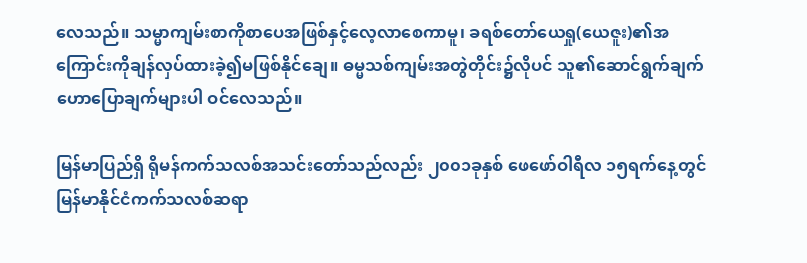လေသည်။ သမ္မာကျမ်းစာကိုစာပေအဖြစ်နှင့်လေ့လာစေကာမူ၊ ခရစ်တော်ယေရှု(ယေဇူး)၏အကြောင်းကိုချန်လှပ်ထားခဲ့၍မဖြစ်နိုင်ချေ။ ဓမ္မသစ်ကျမ်းအတွဲတိုင်း၌လိုပင် သူ၏ဆောင်ရွက်ချက် ဟောပြောချက်များပါ ဝင်လေသည်။

မြန်မာပြည်ရှိ ရိုမန်ကက်သလစ်အသင်းတော်သည်လည်း ၂၀၀၁ခုနှစ် ဖေဖော်ဝါရီလ ၁၅ရက်နေ့တွင် မြန်မာနိုင်ငံကက်သလစ်ဆရာ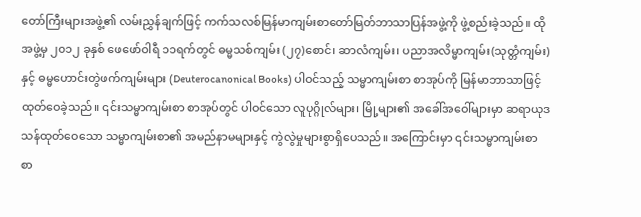တော်ကြီးများအဖွဲ့၏ လမ်းညွှန်ချက်ဖြင့် ကက်သလစ်မြန်မာကျမ်းစာတော်မြတ်ဘာသာပြန်အဖွဲ့ကို ဖွဲ့စည်းခဲ့သည်။ ထိုအဖွဲ့မှ ၂၀၁၂ ခုနှစ် ဖေဖော်ဝါရီ ၁၁ရက်တွင် ဓမ္မသစ်ကျမ်း (၂၇)စောင်၊ ဆာလံကျမ်း၊ ပညာအလိမ္မာကျမ်း(သုတ္တံကျမ်း) နှင့် ဓမ္မဟောင်းတွဲဖက်ကျမ်းများ (Deuterocanonical Books) ပါဝင်သည့် သမ္မာကျမ်းစာ စာအုပ်ကို မြန်မာဘာသာဖြင့် ထုတ်ဝေခဲ့သည်။ ၎င်းသမ္မာကျမ်းစာ စာအုပ်တွင် ပါဝင်သော လူပုဂ္ဂိုလ်များ၊ မြို့များ၏ အခေါ်အဝေါ်များမှာ ဆရာယုဒသန်ထုတ်ဝေသော သမ္မာကျမ်းစာ၏ အမည်နာမများနှင့် ကွဲလွဲမှုများစွာရှိပေသည်။ အကြောင်းမှာ ၎င်းသမ္မာကျမ်းစာ စာ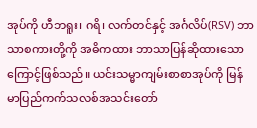အုပ်ကို ဟီဘရူး၊ ဂရိ၊ လက်တင်နှင့် အင်္ဂလိပ်(RSV) ဘာသာစကားတို့ကို အဓိကထား ဘာသာပြန်ဆိုထားသောကြောင့်ဖြစ်သည်။ ယင်းသမ္မာကျမ်းစာစာအုပ်ကို မြန်မာပြည်ကက်သလစ်အသင်းတော်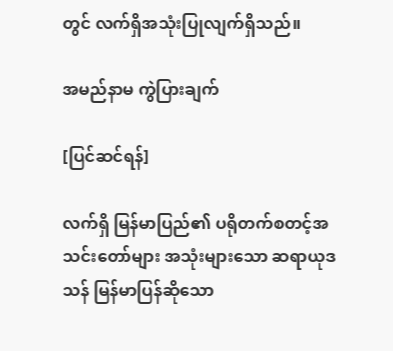တွင် လက်ရှိအသုံးပြုလျက်ရှိသည်။

အမည်နာမ ကွဲပြားချက်

[ပြင်ဆင်ရန်]

လက်ရှိ မြန်မာပြည်၏ ပရိုတက်စတင့်အသင်းတော်များ အသုံးများသော ဆရာယုဒသန် မြန်မာပြန်ဆိုသော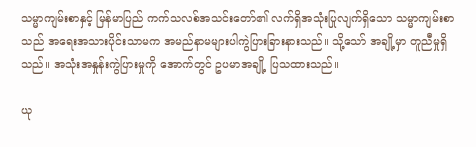သမ္မာကျမ်းစာနှင့် မြန်မာပြည် ကက်သလစ်အသင်းတော်၏ လက်ရှိအသုံးပြုလျက်ရှိသော သမ္မာကျမ်းစာ သည် အရေးအသားပိုင်းသာမက အမည်နာမများပါကွဲပြားခြားနားသည်။ သို့သော် အချို့မှာ တူညီမှုရှိသည်။ အသုံးအနှုန်းကွဲပြားမှုကို အောက်တွင် ဥပမာအချို့ ပြသထားသည်။

ယု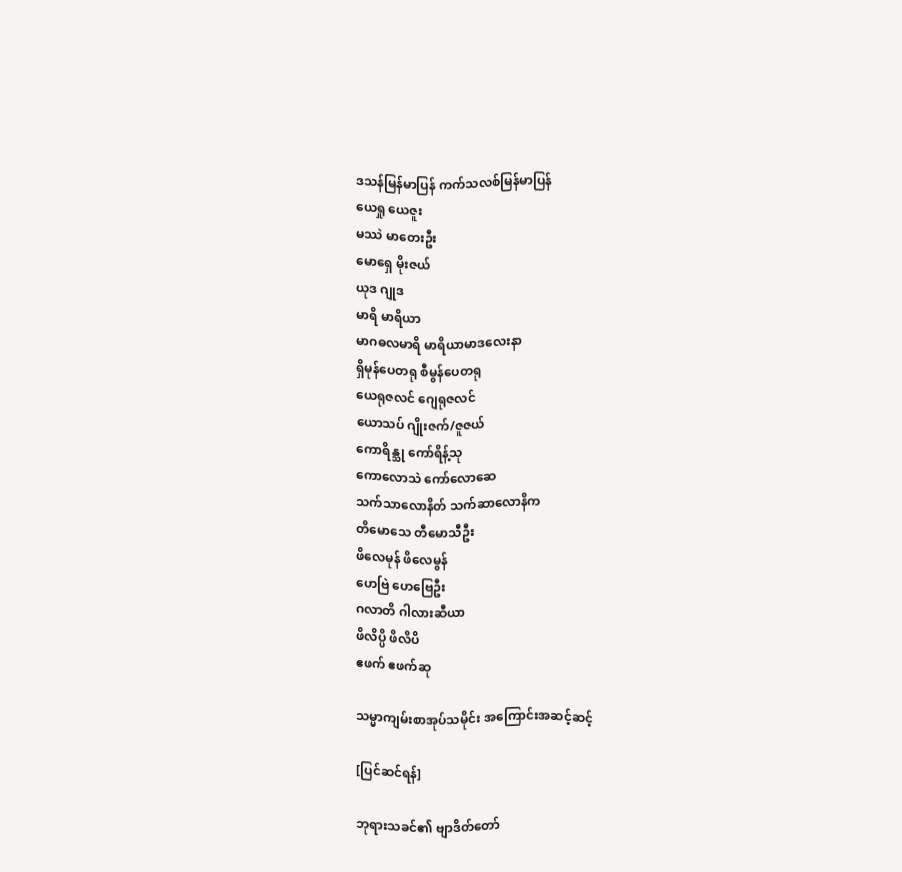ဒသန်မြန်မာပြန် ကက်သလစ်မြန်မာပြန်
ယေရှု ယေဇူး
မဿဲ မာတေးဦး
မောရှေ မိုးဇယ်
ယုဒ ဂျုဒ
မာရိ မာရိယာ
မာဂဓလမာရိ မာရိယာမာဒလေးနာ
ရှိမုန်ပေတရု စီမွန်ပေတရု
ယေရုဇလင် ဂျေရုဇလင်
ယောသပ် ဂျိုးဇက်/ဇူဇယ်
ကောရိန္သု ကော်ရိန့်သု
ကောလောသဲ ကော်လောဆေ
သက်သာလောနိတ် သက်ဆာလောနိက
တိမောသေ တီမောသီဦး
ဖိလေမုန် ဖိလေမွန်
ဟေဗြဲ ဟေဗြေဦး
ဂလာတိ ဂါလားဆီယာ
ဖိလိပ္ပိ ဖိလိပိ
ဧဖက် ဧဖက်ဆု

သမ္မာကျမ်းစာအုပ်သမိုင်း အကြောင်းအဆင့်ဆင့်

[ပြင်ဆင်ရန်]

ဘုရားသခင်၏ ဗျာဒိတ်တော်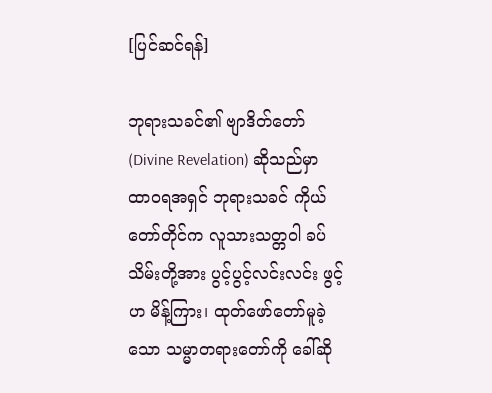[ပြင်ဆင်ရန်]

ဘုရားသခင်၏ ဗျာဒိတ်တော် (Divine Revelation) ဆိုသည်မှာ ထာဝရအရှင် ဘုရားသခင် ကိုယ်တော်တိုင်က လူသားသတ္တဝါ ခပ်သိမ်းတို့အား ပွင့်ပွင့်လင်းလင်း ဖွင့်ဟ မိန့်ကြား၊ ထုတ်ဖော်တော်မူခဲ့သော သမ္မာတရားတော်ကို ခေါ်ဆို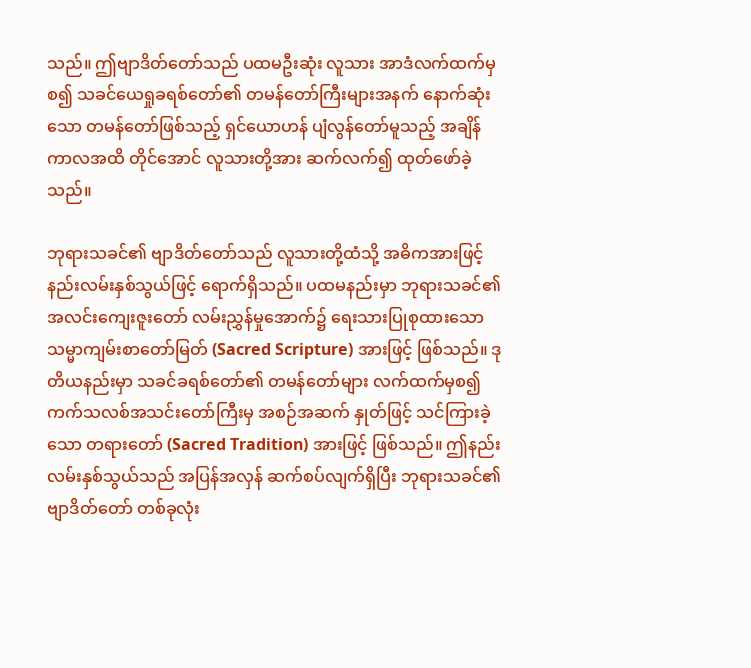သည်။ ဤဗျာဒိတ်တော်သည် ပထမဦးဆုံး လူသား အာဒံလက်ထက်မှစ၍ သခင်ယေရှုခရစ်တော်၏ တမန်တော်ကြီးများအနက် နောက်ဆုံးသော တမန်တော်ဖြစ်သည့် ရှင်ယောဟန် ပျံလွန်တော်မူသည့် အချိန်ကာလအထိ တိုင်အောင် လူသားတို့အား ဆက်လက်၍ ထုတ်ဖော်ခဲ့သည်။

ဘုရားသခင်၏ ဗျာဒိတ်တော်သည် လူသားတို့ထံသို့ အဓိကအားဖြင့် နည်းလမ်းနှစ်သွယ်ဖြင့် ရောက်ရှိသည်။ ပထမနည်းမှာ ဘုရားသခင်၏ အလင်းကျေးဇူးတော် လမ်းညွှန်မှုအောက်၌ ရေးသားပြုစုထားသော သမ္မာကျမ်းစာတော်မြတ် (Sacred Scripture) အားဖြင့် ဖြစ်သည်။ ဒုတိယနည်းမှာ သခင်ခရစ်တော်၏ တမန်တော်များ လက်ထက်မှစ၍ ကက်သလစ်အသင်းတော်ကြီးမှ အစဉ်အဆက် နှုတ်ဖြင့် သင်ကြားခဲ့သော တရားတော် (Sacred Tradition) အားဖြင့် ဖြစ်သည်။ ဤနည်းလမ်းနှစ်သွယ်သည် အပြန်အလှန် ဆက်စပ်လျက်ရှိပြီး ဘုရားသခင်၏ ဗျာဒိတ်တော် တစ်ခုလုံး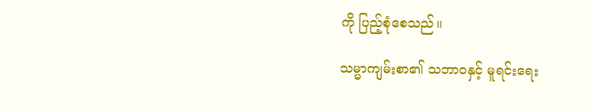ကို ပြည့်စုံစေသည်။

သမ္မာကျမ်းစာ၏ သဘာဝနှင့် မူရင်းရေး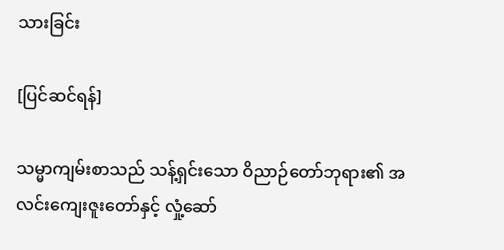သားခြင်း

[ပြင်ဆင်ရန်]

သမ္မာကျမ်းစာသည် သန့်ရှင်းသော ဝိညာဉ်တော်ဘုရား၏ အလင်းကျေးဇူးတော်နှင့် လှုံ့ဆော်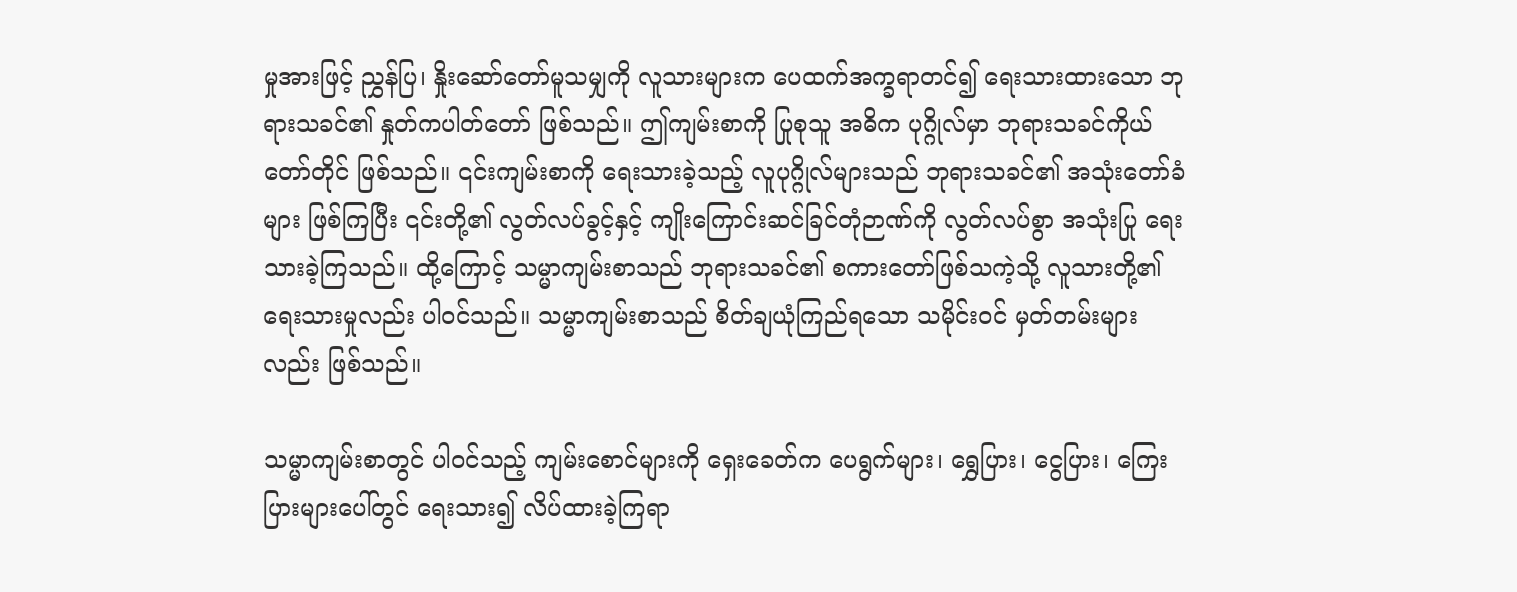မှုအားဖြင့် ညွှန်ပြ၊ နှိုးဆော်တော်မူသမျှကို လူသားများက ပေထက်အက္ခရာတင်၍ ရေးသားထားသော ဘုရားသခင်၏ နှုတ်ကပါတ်တော် ဖြစ်သည်။ ဤကျမ်းစာကို ပြုစုသူ အဓိက ပုဂ္ဂိုလ်မှာ ဘုရားသခင်ကိုယ်တော်တိုင် ဖြစ်သည်။ ၎င်းကျမ်းစာကို ရေးသားခဲ့သည့် လူပုဂ္ဂိုလ်များသည် ဘုရားသခင်၏ အသုံးတော်ခံများ ဖြစ်ကြပြီး ၎င်းတို့၏ လွတ်လပ်ခွင့်နှင့် ကျိုးကြောင်းဆင်ခြင်တုံဉာဏ်ကို လွတ်လပ်စွာ အသုံးပြု ရေးသားခဲ့ကြသည်။ ထို့ကြောင့် သမ္မာကျမ်းစာသည် ဘုရားသခင်၏ စကားတော်ဖြစ်သကဲ့သို့ လူသားတို့၏ ရေးသားမှုလည်း ပါဝင်သည်။ သမ္မာကျမ်းစာသည် စိတ်ချယုံကြည်ရသော သမိုင်းဝင် မှတ်တမ်းများလည်း ဖြစ်သည်။

သမ္မာကျမ်းစာတွင် ပါဝင်သည့် ကျမ်းစောင်များကို ရှေးခေတ်က ပေရွက်များ၊ ရွှေပြား၊ ငွေပြား၊ ကြေးပြားများပေါ်တွင် ရေးသား၍ လိပ်ထားခဲ့ကြရာ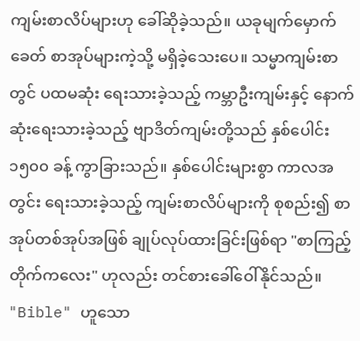ကျမ်းစာလိပ်များဟု ခေါ်ဆိုခဲ့သည်။ ယခုမျက်မှောက်ခေတ် စာအုပ်များကဲ့သို့ မရှိခဲ့သေးပေ။ သမ္မာကျမ်းစာတွင် ပထမဆုံး ရေးသားခဲ့သည့် ကမ္ဘာဦးကျမ်းနှင့် နောက်ဆုံးရေးသားခဲ့သည့် ဗျာဒိတ်ကျမ်းတို့သည် နှစ်ပေါင်း ၁၅၀၀ ခန့် ကွာခြားသည်။ နှစ်ပေါင်းများစွာ ကာလအတွင်း ရေးသားခဲ့သည့် ကျမ်းစာလိပ်များကို စုစည်း၍ စာအုပ်တစ်အုပ်အဖြစ် ချုပ်လုပ်ထားခြင်းဖြစ်ရာ "စာကြည့်တိုက်ကလေး" ဟုလည်း တင်စားခေါ်ဝေါ်နိုင်သည်။ "Bible" ဟူသော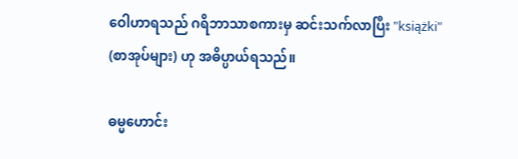ဝေါဟာရသည် ဂရိဘာသာစကားမှ ဆင်းသက်လာပြီး "książki" (စာအုပ်များ) ဟု အဓိပ္ပာယ်ရသည်။

ဓမ္မဟောင်း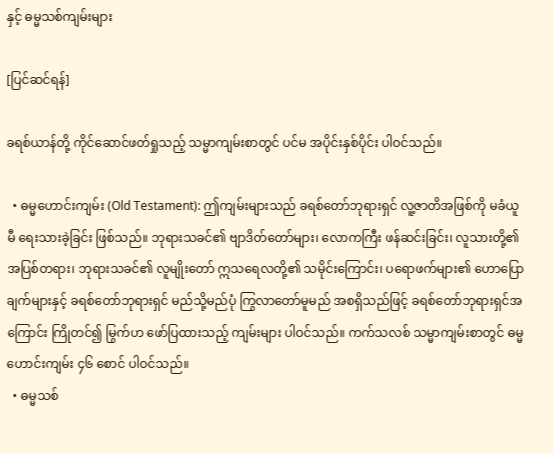နှင့် ဓမ္မသစ်ကျမ်းများ

[ပြင်ဆင်ရန်]

ခရစ်ယာန်တို့ ကိုင်ဆောင်ဖတ်ရှုသည့် သမ္မာကျမ်းစာတွင် ပင်မ အပိုင်းနှစ်ပိုင်း ပါဝင်သည်။

  • ဓမ္မဟောင်းကျမ်း (Old Testament): ဤကျမ်းများသည် ခရစ်တော်ဘုရားရှင် လူ့ဇာတိအဖြစ်ကို မခံယူမီ ရေးသားခဲ့ခြင်း ဖြစ်သည်။ ဘုရားသခင်၏ ဗျာဒိတ်တော်များ၊ လောကကြီး ဖန်ဆင်းခြင်း၊ လူသားတို့၏ အပြစ်တရား၊ ဘုရားသခင်၏ လူမျိုးတော် ဣသရေလတို့၏ သမိုင်းကြောင်း၊ ပရောဖက်များ၏ ဟောပြောချက်များနှင့် ခရစ်တော်ဘုရားရှင် မည်သို့မည်ပုံ ကြွလာတော်မူမည် အစရှိသည်ဖြင့် ခရစ်တော်ဘုရားရှင်အကြောင်း ကြိုတင်၍ မြွက်ဟ ဖော်ပြထားသည့် ကျမ်းများ ပါဝင်သည်။ ကက်သလစ် သမ္မာကျမ်းစာတွင် ဓမ္မဟောင်းကျမ်း ၄၆ စောင် ပါဝင်သည်။
  • ဓမ္မသစ်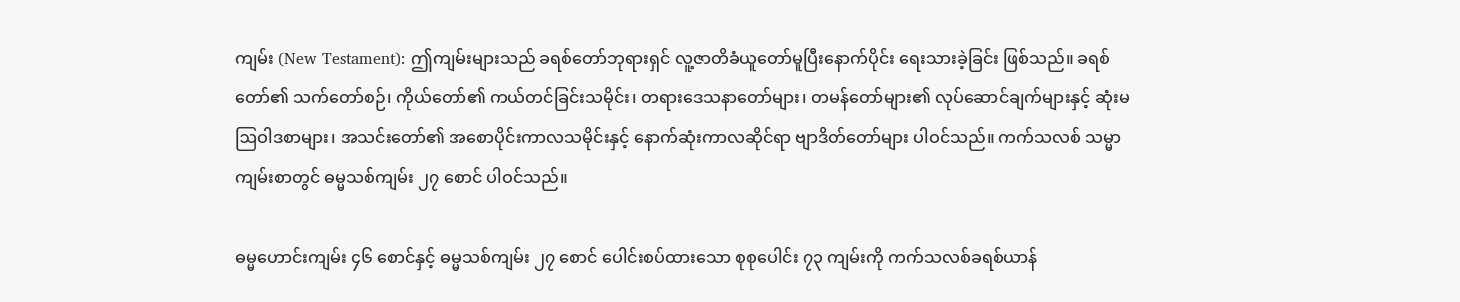ကျမ်း (New Testament): ဤကျမ်းများသည် ခရစ်တော်ဘုရားရှင် လူ့ဇာတိခံယူတော်မူပြီးနောက်ပိုင်း ရေးသားခဲ့ခြင်း ဖြစ်သည်။ ခရစ်တော်၏ သက်တော်စဉ်၊ ကိုယ်တော်၏ ကယ်တင်ခြင်းသမိုင်း၊ တရားဒေသနာတော်များ၊ တမန်တော်များ၏ လုပ်ဆောင်ချက်များနှင့် ဆုံးမဩဝါဒစာများ၊ အသင်းတော်၏ အစောပိုင်းကာလသမိုင်းနှင့် နောက်ဆုံးကာလဆိုင်ရာ ဗျာဒိတ်တော်များ ပါဝင်သည်။ ကက်သလစ် သမ္မာကျမ်းစာတွင် ဓမ္မသစ်ကျမ်း ၂၇ စောင် ပါဝင်သည်။

ဓမ္မဟောင်းကျမ်း ၄၆ စောင်နှင့် ဓမ္မသစ်ကျမ်း ၂၇ စောင် ပေါင်းစပ်ထားသော စုစုပေါင်း ၇၃ ကျမ်းကို ကက်သလစ်ခရစ်ယာန်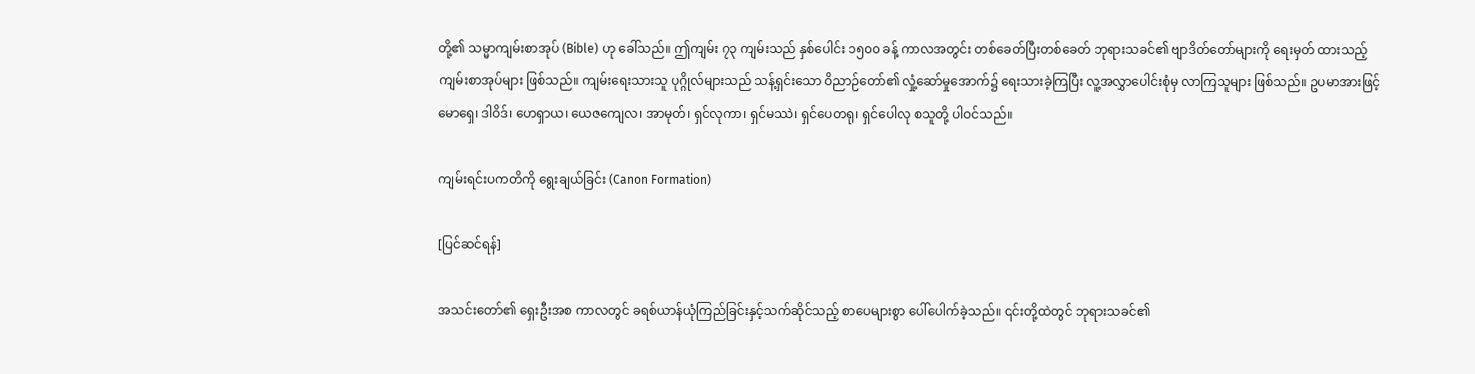တို့၏ သမ္မာကျမ်းစာအုပ် (Bible) ဟု ခေါ်သည်။ ဤကျမ်း ၇၃ ကျမ်းသည် နှစ်ပေါင်း ၁၅၀၀ ခန့် ကာလအတွင်း တစ်ခေတ်ပြီးတစ်ခေတ် ဘုရားသခင်၏ ဗျာဒိတ်တော်များကို ရေးမှတ် ထားသည့် ကျမ်းစာအုပ်များ ဖြစ်သည်။ ကျမ်းရေးသားသူ ပုဂ္ဂိုလ်များသည် သန့်ရှင်းသော ဝိညာဉ်တော်၏ လှုံ့ဆော်မှုအောက်၌ ရေးသားခဲ့ကြပြီး လူ့အလွှာပေါင်းစုံမှ လာကြသူများ ဖြစ်သည်။ ဥပမာအားဖြင့် မောရှေ၊ ဒါဝိဒ်၊ ဟေရှာယ၊ ယေဇကျေလ၊ အာမုတ်၊ ရှင်လုကာ၊ ရှင်မဿဲ၊ ရှင်ပေတရု၊ ရှင်ပေါလု စသူတို့ ပါဝင်သည်။

ကျမ်းရင်းပကတိကို ရွေးချယ်ခြင်း (Canon Formation)

[ပြင်ဆင်ရန်]

အသင်းတော်၏ ရှေးဦးအစ ကာလတွင် ခရစ်ယာန်ယုံကြည်ခြင်းနှင့်သက်ဆိုင်သည့် စာပေများစွာ ပေါ်ပေါက်ခဲ့သည်။ ၎င်းတို့ထဲတွင် ဘုရားသခင်၏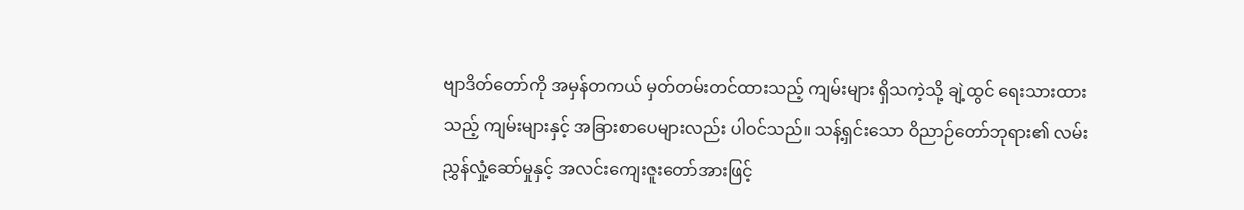ဗျာဒိတ်တော်ကို အမှန်တကယ် မှတ်တမ်းတင်ထားသည့် ကျမ်းများ ရှိသကဲ့သို့ ချဲ့ထွင် ရေးသားထားသည့် ကျမ်းများနှင့် အခြားစာပေများလည်း ပါဝင်သည်။ သန့်ရှင်းသော ဝိညာဉ်တော်ဘုရား၏ လမ်းညွှန်လှုံ့ဆော်မှုနှင့် အလင်းကျေးဇူးတော်အားဖြင့်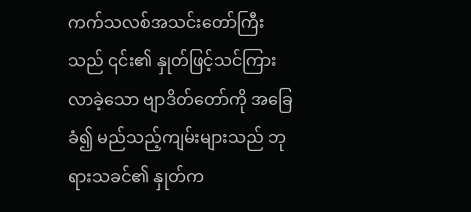ကက်သလစ်အသင်းတော်ကြီးသည် ၎င်း၏ နှုတ်ဖြင့်သင်ကြားလာခဲ့သော ဗျာဒိတ်တော်ကို အခြေခံ၍ မည်သည့်ကျမ်းများသည် ဘုရားသခင်၏ နှုတ်က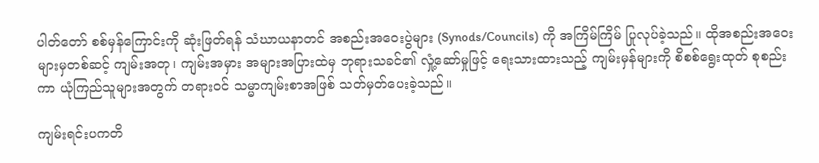ပါတ်တော် စစ်မှန်ကြောင်းကို ဆုံးဖြတ်ရန် သံဃာယနာတင် အစည်းအဝေးပွဲများ (Synods/Councils) ကို အကြိမ်ကြိမ် ပြုလုပ်ခဲ့သည်။ ထိုအစည်းအဝေးများမှတစ်ဆင့် ကျမ်းအတု၊ ကျမ်းအမှား အများအပြားထဲမှ ဘုရားသခင်၏ လှုံ့ဆော်မှုဖြင့် ရေးသားထားသည့် ကျမ်းမှန်များကို စိစစ်ရွေးထုတ် စုစည်းကာ ယုံကြည်သူများအတွက် တရားဝင် သမ္မာကျမ်းစာအဖြစ် သတ်မှတ်ပေးခဲ့သည်။

ကျမ်းရင်းပကတိ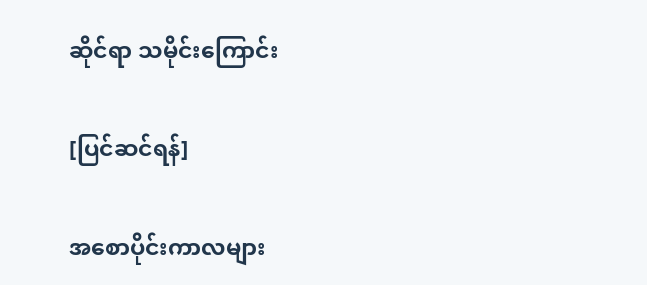ဆိုင်ရာ သမိုင်းကြောင်း

[ပြင်ဆင်ရန်]

အစောပိုင်းကာလများ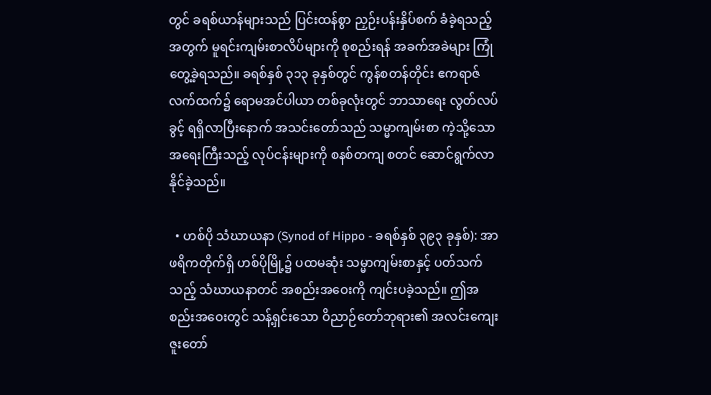တွင် ခရစ်ယာန်များသည် ပြင်းထန်စွာ ညှဉ်းပန်းနှိပ်စက် ခံခဲ့ရသည့်အတွက် မူရင်းကျမ်းစာလိပ်များကို စုစည်းရန် အခက်အခဲများ ကြုံတွေ့ခဲ့ရသည်။ ခရစ်နှစ် ၃၁၃ ခုနှစ်တွင် ကွန်စတန်တိုင်း ဧကရာဇ်လက်ထက်၌ ရောမအင်ပါယာ တစ်ခုလုံးတွင် ဘာသာရေး လွတ်လပ်ခွင့် ရရှိလာပြီးနောက် အသင်းတော်သည် သမ္မာကျမ်းစာ ကဲ့သို့သော အရေးကြီးသည့် လုပ်ငန်းများကို စနစ်တကျ စတင် ဆောင်ရွက်လာနိုင်ခဲ့သည်။

  • ဟစ်ပို သံဃာယနာ (Synod of Hippo - ခရစ်နှစ် ၃၉၃ ခုနှစ်): အာဖရိကတိုက်ရှိ ဟစ်ပိုမြို့၌ ပထမဆုံး သမ္မာကျမ်းစာနှင့် ပတ်သက်သည့် သံဃာယနာတင် အစည်းအဝေးကို ကျင်းပခဲ့သည်။ ဤအစည်းအဝေးတွင် သန့်ရှင်းသော ဝိညာဉ်တော်ဘုရား၏ အလင်းကျေးဇူးတော်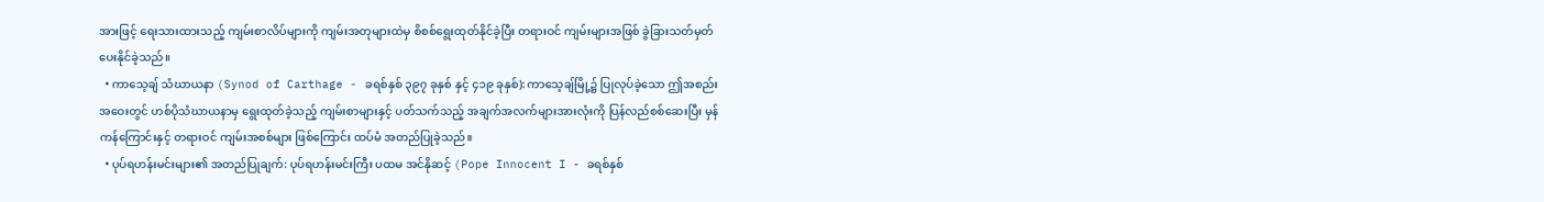အားဖြင့် ရေးသားထားသည့် ကျမ်းစာလိပ်များကို ကျမ်းအတုများထဲမှ စိစစ်ရွေးထုတ်နိုင်ခဲ့ပြီး တရားဝင် ကျမ်းများအဖြစ် ခွဲခြားသတ်မှတ် ပေးနိုင်ခဲ့သည်။
  • ကာသေ့ချ် သံဃာယနာ (Synod of Carthage - ခရစ်နှစ် ၃၉၇ ခုနှစ် နှင့် ၄၁၉ ခုနှစ်): ကာသေ့ချ်မြို့၌ ပြုလုပ်ခဲ့သော ဤအစည်းအဝေးတွင် ဟစ်ပိုသံဃာယနာမှ ရွေးထုတ်ခဲ့သည့် ကျမ်းစာများနှင့် ပတ်သက်သည့် အချက်အလက်များအားလုံးကို ပြန်လည်စစ်ဆေးပြီး မှန်ကန်ကြောင်းနှင့် တရားဝင် ကျမ်းအစစ်များ ဖြစ်ကြောင်း ထပ်မံ အတည်ပြုခဲ့သည်။
  • ပုပ်ရဟန်းမင်းများ၏ အတည်ပြုချက်: ပုပ်ရဟန်းမင်းကြီး ပထမ အင်နိုဆင့် (Pope Innocent I - ခရစ်နှစ်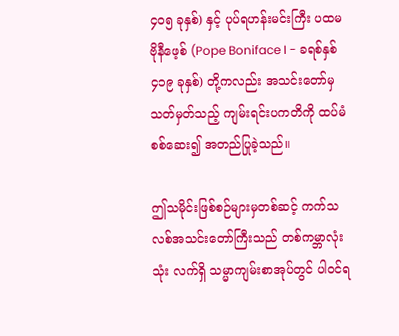၄၀၅ ခုနှစ်) နှင့် ပုပ်ရဟန်းမင်းကြီး ပထမ ဗိုနီဖေ့စ် (Pope Boniface I - ခရစ်နှစ် ၄၁၉ ခုနှစ်) တို့ကလည်း အသင်းတော်မှ သတ်မှတ်သည့် ကျမ်းရင်းပကတိကို ထပ်မံ စစ်ဆေး၍ အတည်ပြုခဲ့သည်။

ဤသမိုင်းဖြစ်စဉ်များမှတစ်ဆင့် ကက်သလစ်အသင်းတော်ကြီးသည် တစ်ကမ္ဘာလုံးသုံး လက်ရှိ သမ္မာကျမ်းစာအုပ်တွင် ပါဝင်ရ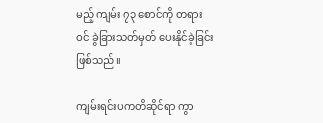မည့် ကျမ်း ၇၃ စောင်ကို တရားဝင် ခွဲခြားသတ်မှတ် ပေးနိုင်ခဲ့ခြင်း ဖြစ်သည်။

ကျမ်းရင်းပကတိဆိုင်ရာ ကွာ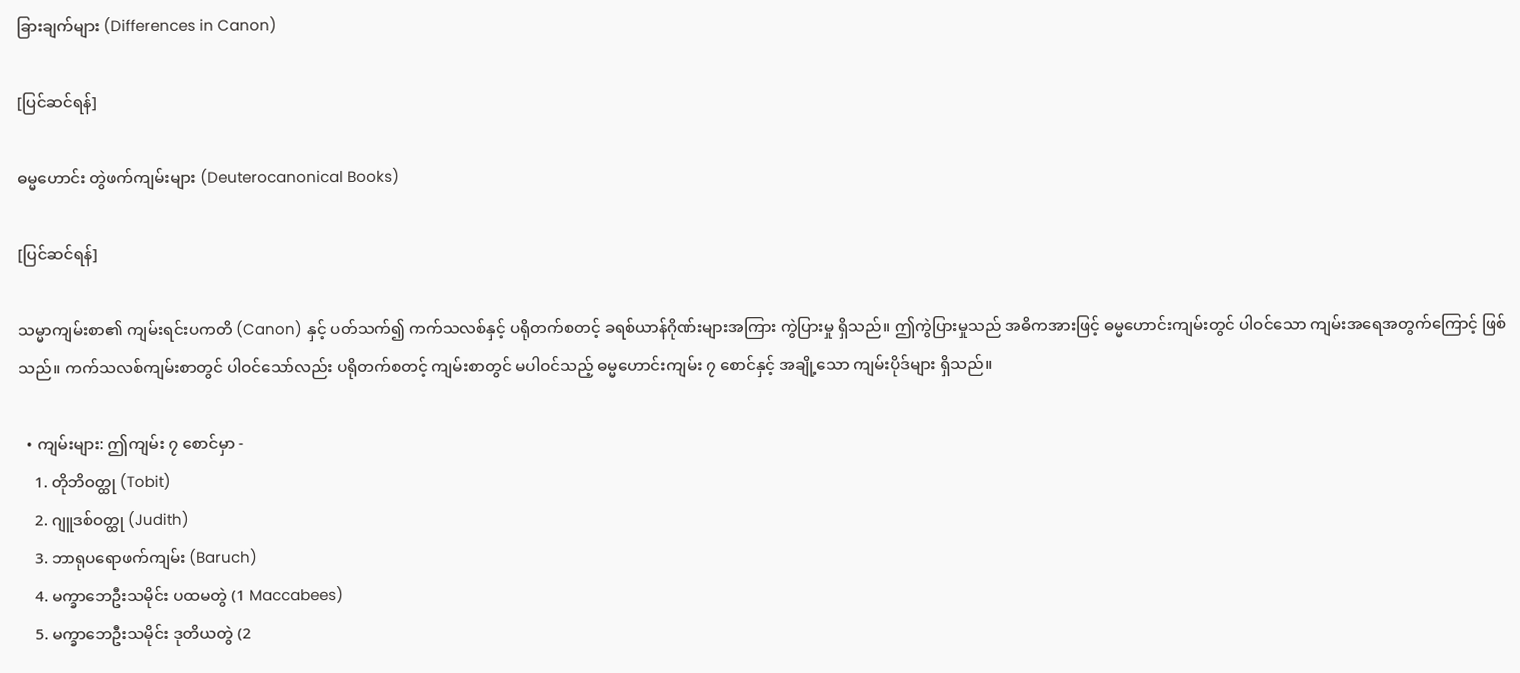ခြားချက်များ (Differences in Canon)

[ပြင်ဆင်ရန်]

ဓမ္မဟောင်း တွဲဖက်ကျမ်းများ (Deuterocanonical Books)

[ပြင်ဆင်ရန်]

သမ္မာကျမ်းစာ၏ ကျမ်းရင်းပကတိ (Canon) နှင့် ပတ်သက်၍ ကက်သလစ်နှင့် ပရိုတက်စတင့် ခရစ်ယာန်ဂိုဏ်းများအကြား ကွဲပြားမှု ရှိသည်။ ဤကွဲပြားမှုသည် အဓိကအားဖြင့် ဓမ္မဟောင်းကျမ်းတွင် ပါဝင်သော ကျမ်းအရေအတွက်ကြောင့် ဖြစ်သည်။ ကက်သလစ်ကျမ်းစာတွင် ပါဝင်သော်လည်း ပရိုတက်စတင့် ကျမ်းစာတွင် မပါဝင်သည့် ဓမ္မဟောင်းကျမ်း ၇ စောင်နှင့် အချို့သော ကျမ်းပိုဒ်များ ရှိသည်။

  • ကျမ်းများ: ဤကျမ်း ၇ စောင်မှာ -
    1. တိုဘိဝတ္ထု (Tobit)
    2. ဂျူဒစ်ဝတ္ထု (Judith)
    3. ဘာရုပရောဖက်ကျမ်း (Baruch)
    4. မက္ခာဘေဦးသမိုင်း ပထမတွဲ (1 Maccabees)
    5. မက္ခာဘေဦးသမိုင်း ဒုတိယတွဲ (2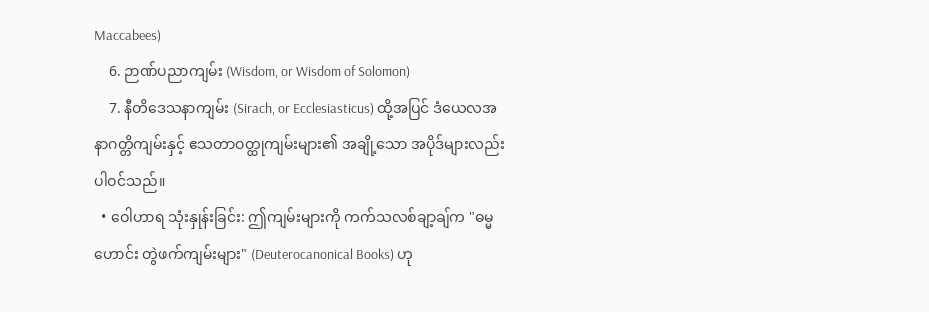Maccabees)
    6. ဉာဏ်ပညာကျမ်း (Wisdom, or Wisdom of Solomon)
    7. နီတိဒေသနာကျမ်း (Sirach, or Ecclesiasticus) ထို့အပြင် ဒံယေလအနာဂတ္တိကျမ်းနှင့် ဧသတာဝတ္ထုကျမ်းများ၏ အချို့သော အပိုဒ်များလည်း ပါဝင်သည်။
  • ဝေါဟာရ သုံးနှုန်းခြင်း: ဤကျမ်းများကို ကက်သလစ်ချာ့ချ်က "ဓမ္မဟောင်း တွဲဖက်ကျမ်းများ" (Deuterocanonical Books) ဟု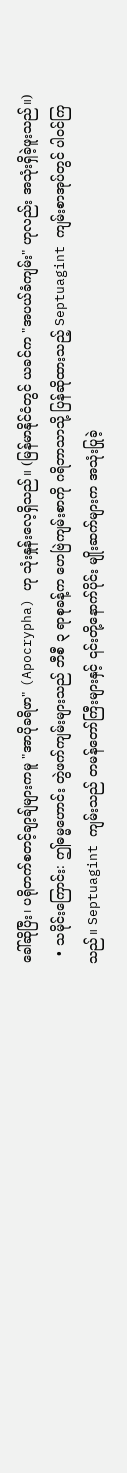ခေါ်ဆိုပြီး၊ ပရိုတက်စတင့်ချာ့ချ်များကမူ "အာပိုခရိဖာ" (Apocrypha) ဟု သုံးနှုန်းလေ့ရှိသည်။ (မြန်မာနိုင်ငံတွင် ယခင်က "အပယ်ခံကျမ်း" ဟုလည်း အသုံးရှိခဲ့ဖူးသည်။)
  • သမိုင်းကြောင်း: ဤဓမ္မဟောင်း တွဲဖက်ကျမ်းများသည် ဘီစီ ၃ ရာစုခန့်က ဟေဗြဲကျမ်းစာကို ဂရိဘာသာသို့ ပြန်ဆိုထားသည့် Septuagint ကျမ်းစာအုပ်တွင် ပါဝင်ကြသည်။ Septuagint ကျမ်းသည် တမန်တော်ကြီးများနှင့် ၎င်းတို့နောက်ပိုင်း မျိုးဆက်များက အသုံးပြုခဲ့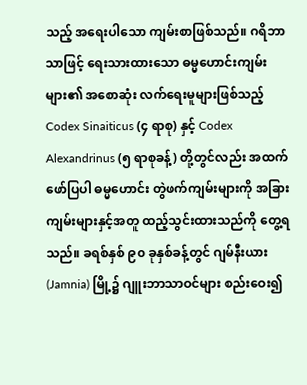သည့် အရေးပါသော ကျမ်းစာဖြစ်သည်။ ဂရိဘာသာဖြင့် ရေးသားထားသော ဓမ္မဟောင်းကျမ်းများ၏ အစောဆုံး လက်ရေးမူများဖြစ်သည့် Codex Sinaiticus (၄ ရာစု) နှင့် Codex Alexandrinus (၅ ရာစုခန့်) တို့တွင်လည်း အထက်ဖော်ပြပါ ဓမ္မဟောင်း တွဲဖက်ကျမ်းများကို အခြားကျမ်းများနှင့်အတူ ထည့်သွင်းထားသည်ကို တွေ့ရသည်။ ခရစ်နှစ် ၉၀ ခုနှစ်ခန့်တွင် ဂျမ်နီးယား (Jamnia) မြို့၌ ဂျူးဘာသာဝင်များ စည်းဝေး၍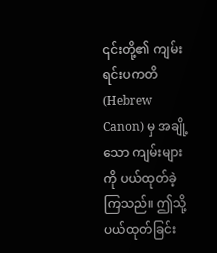၎င်းတို့၏ ကျမ်းရင်းပကတိ (Hebrew Canon) မှ အချို့သော ကျမ်းများကို ပယ်ထုတ်ခဲ့ကြသည်။ ဤသို့ ပယ်ထုတ်ခြင်း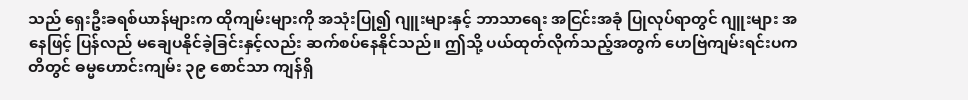သည် ရှေးဦးခရစ်ယာန်များက ထိုကျမ်းများကို အသုံးပြု၍ ဂျူးများနှင့် ဘာသာရေး အငြင်းအခုံ ပြုလုပ်ရာတွင် ဂျူးများ အနေဖြင့် ပြန်လည် မချေပနိုင်ခဲ့ခြင်းနှင့်လည်း ဆက်စပ်နေနိုင်သည်။ ဤသို့ ပယ်ထုတ်လိုက်သည့်အတွက် ဟေဗြဲကျမ်းရင်းပကတိတွင် ဓမ္မဟောင်းကျမ်း ၃၉ စောင်သာ ကျန်ရှိ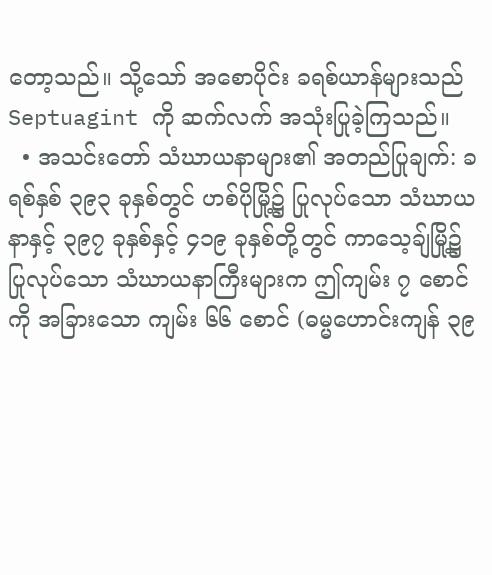တော့သည်။ သို့သော် အစောပိုင်း ခရစ်ယာန်များသည် Septuagint ကို ဆက်လက် အသုံးပြုခဲ့ကြသည်။
  • အသင်းတော် သံဃာယနာများ၏ အတည်ပြုချက်: ခရစ်နှစ် ၃၉၃ ခုနှစ်တွင် ဟစ်ပိုမြို့၌ ပြုလုပ်သော သံဃာယနာနှင့် ၃၉၇ ခုနှစ်နှင့် ၄၁၉ ခုနှစ်တို့တွင် ကာသေ့ချ်မြို့၌ ပြုလုပ်သော သံဃာယနာကြီးများက ဤကျမ်း ၇ စောင်ကို အခြားသော ကျမ်း ၆၆ စောင် (ဓမ္မဟောင်းကျန် ၃၉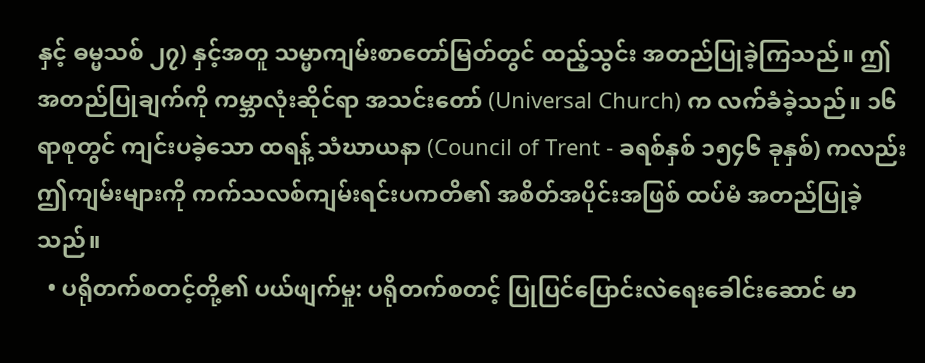နှင့် ဓမ္မသစ် ၂၇) နှင့်အတူ သမ္မာကျမ်းစာတော်မြတ်တွင် ထည့်သွင်း အတည်ပြုခဲ့ကြသည်။ ဤအတည်ပြုချက်ကို ကမ္ဘာလုံးဆိုင်ရာ အသင်းတော် (Universal Church) က လက်ခံခဲ့သည်။ ၁၆ ရာစုတွင် ကျင်းပခဲ့သော ထရန့် သံဃာယနာ (Council of Trent - ခရစ်နှစ် ၁၅၄၆ ခုနှစ်) ကလည်း ဤကျမ်းများကို ကက်သလစ်ကျမ်းရင်းပကတိ၏ အစိတ်အပိုင်းအဖြစ် ထပ်မံ အတည်ပြုခဲ့သည်။
  • ပရိုတက်စတင့်တို့၏ ပယ်ဖျက်မှု: ပရိုတက်စတင့် ပြုပြင်ပြောင်းလဲရေးခေါင်းဆောင် မာ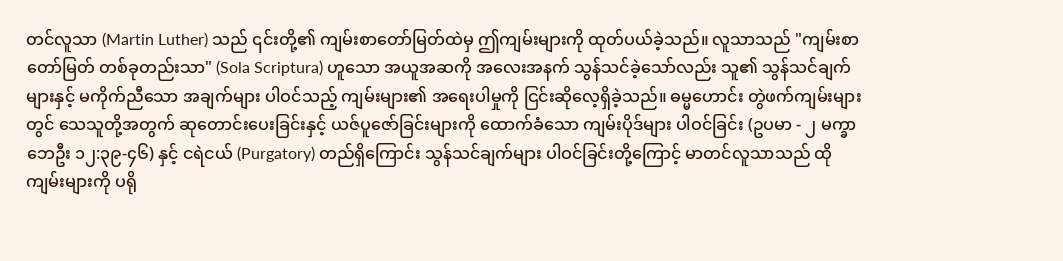တင်လူသာ (Martin Luther) သည် ၎င်းတို့၏ ကျမ်းစာတော်မြတ်ထဲမှ ဤကျမ်းများကို ထုတ်ပယ်ခဲ့သည်။ လူသာသည် "ကျမ်းစာတော်မြတ် တစ်ခုတည်းသာ" (Sola Scriptura) ဟူသော အယူအဆကို အလေးအနက် သွန်သင်ခဲ့သော်လည်း သူ၏ သွန်သင်ချက်များနှင့် မကိုက်ညီသော အချက်များ ပါဝင်သည့် ကျမ်းများ၏ အရေးပါမှုကို ငြင်းဆိုလေ့ရှိခဲ့သည်။ ဓမ္မဟောင်း တွဲဖက်ကျမ်းများတွင် သေသူတို့အတွက် ဆုတောင်းပေးခြင်းနှင့် ယဇ်ပူဇော်ခြင်းများကို ထောက်ခံသော ကျမ်းပိုဒ်များ ပါဝင်ခြင်း (ဥပမာ - ၂ မက္ခာဘေဦး ၁၂:၃၉-၄၆) နှင့် ငရဲငယ် (Purgatory) တည်ရှိကြောင်း သွန်သင်ချက်များ ပါဝင်ခြင်းတို့ကြောင့် မာတင်လူသာသည် ထိုကျမ်းများကို ပရို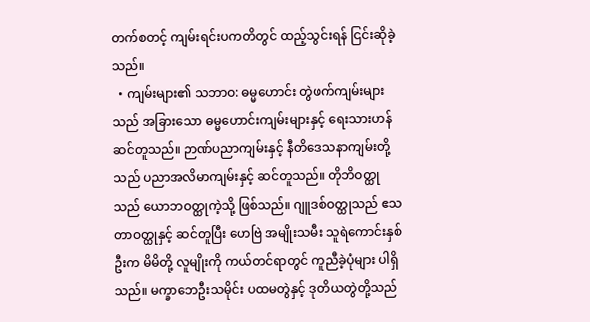တက်စတင့် ကျမ်းရင်းပကတိတွင် ထည့်သွင်းရန် ငြင်းဆိုခဲ့သည်။
  • ကျမ်းများ၏ သဘာဝ: ဓမ္မဟောင်း တွဲဖက်ကျမ်းများသည် အခြားသော ဓမ္မဟောင်းကျမ်းများနှင့် ရေးသားဟန် ဆင်တူသည်။ ဉာဏ်ပညာကျမ်းနှင့် နီတိဒေသနာကျမ်းတို့သည် ပညာအလိမာကျမ်းနှင့် ဆင်တူသည်။ တိုဘိဝတ္ထုသည် ယောဘဝတ္ထုကဲ့သို့ ဖြစ်သည်။ ဂျူဒစ်ဝတ္ထုသည် ဧသတာဝတ္ထုနှင့် ဆင်တူပြီး ဟေဗြဲ အမျိုးသမီး သူရဲကောင်းနှစ်ဦးက မိမိတို့ လူမျိုးကို ကယ်တင်ရာတွင် ကူညီခဲ့ပုံများ ပါရှိသည်။ မက္ခာဘေဦးသမိုင်း ပထမတွဲနှင့် ဒုတိယတွဲတို့သည်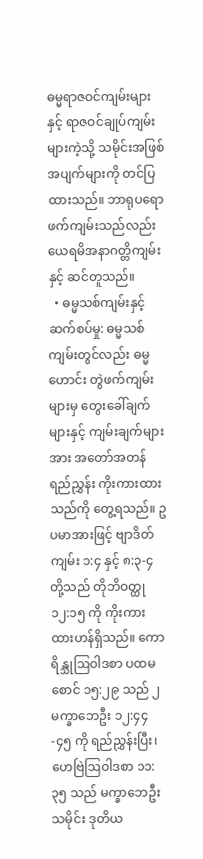ဓမ္မရာဇဝင်ကျမ်းများနှင့် ရာဇဝင်ချုပ်ကျမ်းများကဲ့သို့ သမိုင်းအဖြစ်အပျက်များကို တင်ပြထားသည်။ ဘာရုပရောဖက်ကျမ်းသည်လည်း ယေရမိအနာဂတ္တိကျမ်းနှင့် ဆင်တူသည်။
  • ဓမ္မသစ်ကျမ်းနှင့် ဆက်စပ်မှု: ဓမ္မသစ်ကျမ်းတွင်လည်း ဓမ္မဟောင်း တွဲဖက်ကျမ်းများမှ တွေးခေါ်ချက်များနှင့် ကျမ်းချက်များအား အတော်အတန် ရည်ညွှန်း ကိုးကားထားသည်ကို တွေ့ရသည်။ ဥပမာအားဖြင့် ဗျာဒိတ်ကျမ်း ၁:၄ နှင့် ၈:၃-၄ တို့သည် တိုဘိဝတ္ထု ၁၂:၁၅ ကို ကိုးကားထားဟန်ရှိသည်။ ကောရိန္သုဩဝါဒစာ ပထမစောင် ၁၅:၂၉ သည် ၂ မက္ခာဘေဦး ၁၂:၄၄-၄၅ ကို ရည်ညွှန်းပြီး၊ ဟေဗြဲဩဝါဒစာ ၁၁:၃၅ သည် မက္ခာဘေဦးသမိုင်း ဒုတိယ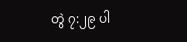တွဲ ၇:၂၉ ပါ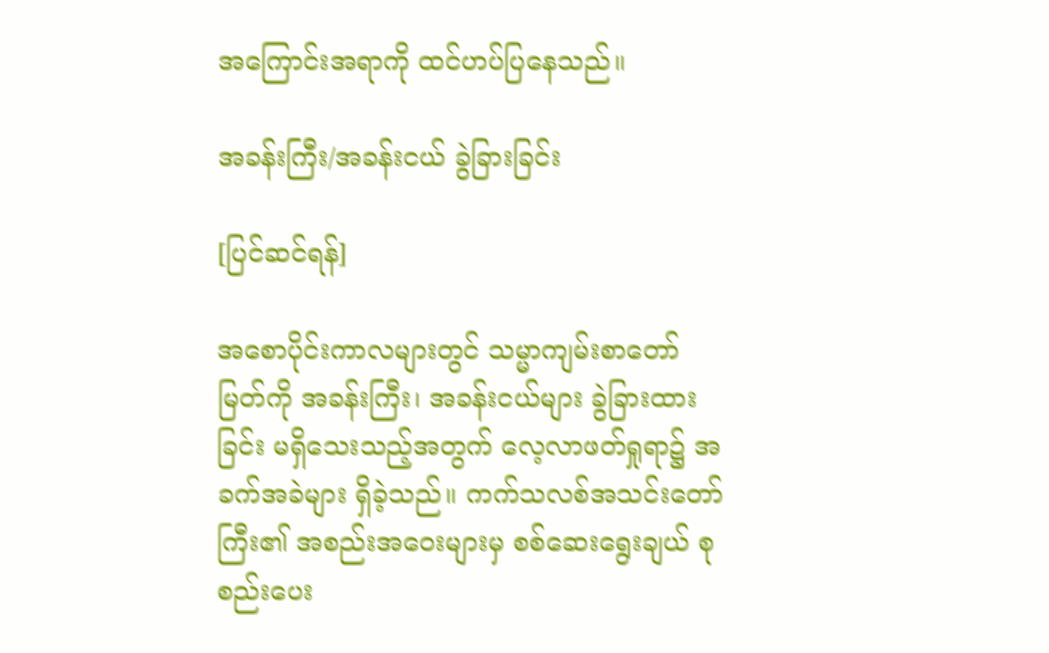အကြောင်းအရာကို ထင်ဟပ်ပြနေသည်။

အခန်းကြီး/အခန်းငယ် ခွဲခြားခြင်း

[ပြင်ဆင်ရန်]

အစောပိုင်းကာလများတွင် သမ္မာကျမ်းစာတော်မြတ်ကို အခန်းကြီး၊ အခန်းငယ်များ ခွဲခြားထားခြင်း မရှိသေးသည့်အတွက် လေ့လာဖတ်ရှုရာ၌ အခက်အခဲများ ရှိခဲ့သည်။ ကက်သလစ်အသင်းတော်ကြီး၏ အစည်းအဝေးများမှ စစ်ဆေးရွေးချယ် စုစည်းပေး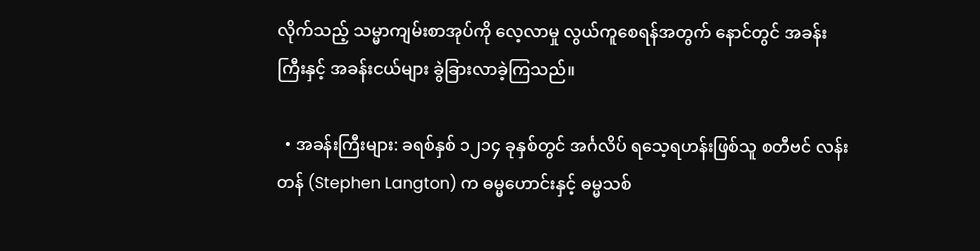လိုက်သည့် သမ္မာကျမ်းစာအုပ်ကို လေ့လာမှု လွယ်ကူစေရန်အတွက် နောင်တွင် အခန်းကြီးနှင့် အခန်းငယ်များ ခွဲခြားလာခဲ့ကြသည်။

  • အခန်းကြီးများ: ခရစ်နှစ် ၁၂၁၄ ခုနှစ်တွင် အင်္ဂလိပ် ရသေ့ရဟန်းဖြစ်သူ စတီဗင် လန်းတန် (Stephen Langton) က ဓမ္မဟောင်းနှင့် ဓမ္မသစ်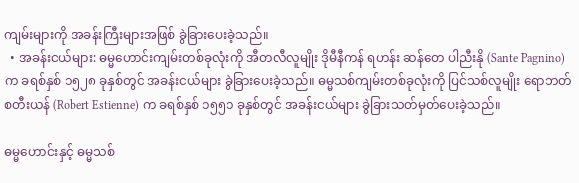ကျမ်းများကို အခန်းကြီးများအဖြစ် ခွဲခြားပေးခဲ့သည်။
  • အခန်းငယ်များ: ဓမ္မဟောင်းကျမ်းတစ်ခုလုံးကို အီတလီလူမျိုး ဒိုမီနီကန် ရဟန်း ဆန်တေ ပါညီးနို (Sante Pagnino) က ခရစ်နှစ် ၁၅၂၈ ခုနှစ်တွင် အခန်းငယ်များ ခွဲခြားပေးခဲ့သည်။ ဓမ္မသစ်ကျမ်းတစ်ခုလုံးကို ပြင်သစ်လူမျိုး ရောဘတ် စတီးယန် (Robert Estienne) က ခရစ်နှစ် ၁၅၅၁ ခုနှစ်တွင် အခန်းငယ်များ ခွဲခြားသတ်မှတ်ပေးခဲ့သည်။

ဓမ္မဟောင်းနှင့် ဓမ္မသစ်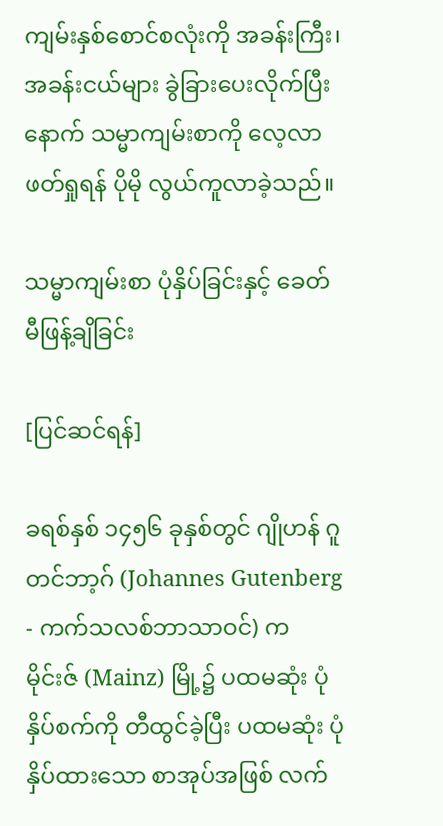ကျမ်းနှစ်စောင်စလုံးကို အခန်းကြီး၊ အခန်းငယ်များ ခွဲခြားပေးလိုက်ပြီးနောက် သမ္မာကျမ်းစာကို လေ့လာဖတ်ရှုရန် ပိုမို လွယ်ကူလာခဲ့သည်။

သမ္မာကျမ်းစာ ပုံနှိပ်ခြင်းနှင့် ခေတ်မီဖြန့်ချိခြင်း

[ပြင်ဆင်ရန်]

ခရစ်နှစ် ၁၄၅၆ ခုနှစ်တွင် ဂျိုဟန် ဂူတင်ဘာ့ဂ် (Johannes Gutenberg - ကက်သလစ်ဘာသာဝင်) က မိုင်းဇ် (Mainz) မြို့၌ ပထမဆုံး ပုံနှိပ်စက်ကို တီထွင်ခဲ့ပြီး ပထမဆုံး ပုံနှိပ်ထားသော စာအုပ်အဖြစ် လက်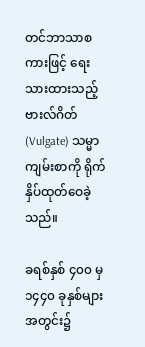တင်ဘာသာစကားဖြင့် ရေးသားထားသည့် ဗားလ်ဂိတ် (Vulgate) သမ္မာကျမ်းစာကို ရိုက်နှိပ်ထုတ်ဝေခဲ့သည်။

ခရစ်နှစ် ၄၀၀ မှ ၁၄၄၀ ခုနှစ်များအတွင်း၌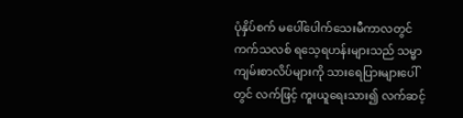ပုံနှိပ်စက် မပေါ်ပေါက်သေးမီကာလတွင် ကက်သလစ် ရသေ့ရဟန်းများသည် သမ္မာကျမ်းစာလိပ်များကို သားရေပြားများပေါ်တွင် လက်ဖြင့် ကူးယူရေးသား၍ လက်ဆင့်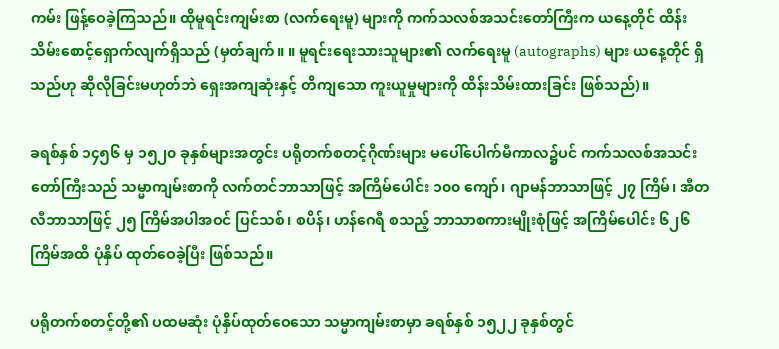ကမ်း ဖြန့်ဝေခဲ့ကြသည်။ ထိုမူရင်းကျမ်းစာ (လက်ရေးမူ) များကို ကက်သလစ်အသင်းတော်ကြီးက ယနေ့တိုင် ထိန်းသိမ်းစောင့်ရှောက်လျက်ရှိသည် (မှတ်ချက်။ ။ မူရင်းရေးသားသူများ၏ လက်ရေးမူ (autographs) များ ယနေ့တိုင် ရှိသည်ဟု ဆိုလိုခြင်းမဟုတ်ဘဲ ရှေးအကျဆုံးနှင့် တိကျသော ကူးယူမှုများကို ထိန်းသိမ်းထားခြင်း ဖြစ်သည်)။

ခရစ်နှစ် ၁၄၅၆ မှ ၁၅၂၀ ခုနှစ်များအတွင်း ပရိုတက်စတင့်ဂိုဏ်းများ မပေါ်ပေါက်မီကာလ၌ပင် ကက်သလစ်အသင်းတော်ကြီးသည် သမ္မာကျမ်းစာကို လက်တင်ဘာသာဖြင့် အကြိမ်ပေါင်း ၁၀၀ ကျော်၊ ဂျာမန်ဘာသာဖြင့် ၂၇ ကြိမ်၊ အီတလီဘာသာဖြင့် ၂၅ ကြိမ်အပါအဝင် ပြင်သစ်၊ စပိန်၊ ဟန်ဂေရီ စသည့် ဘာသာစကားမျိုးစုံဖြင့် အကြိမ်ပေါင်း ၆၂၆ ကြိမ်အထိ ပုံနှိပ် ထုတ်ဝေခဲ့ပြီး ဖြစ်သည်။

ပရိုတက်စတင့်တို့၏ ပထမဆုံး ပုံနှိပ်ထုတ်ဝေသော သမ္မာကျမ်းစာမှာ ခရစ်နှစ် ၁၅၂၂ ခုနှစ်တွင်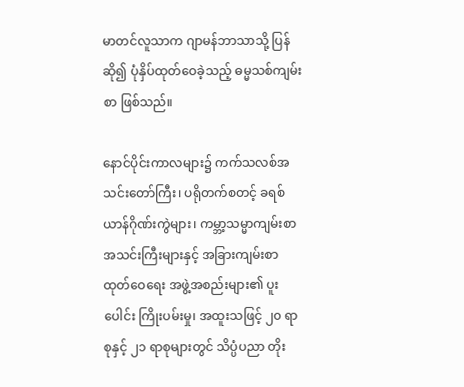မာတင်လူသာက ဂျာမန်ဘာသာသို့ ပြန်ဆို၍ ပုံနှိပ်ထုတ်ဝေခဲ့သည့် ဓမ္မသစ်ကျမ်းစာ ဖြစ်သည်။

နောင်ပိုင်းကာလများ၌ ကက်သလစ်အသင်းတော်ကြီး၊ ပရိုတက်စတင့် ခရစ်ယာန်ဂိုဏ်းကွဲများ၊ ကမ္ဘာ့သမ္မာကျမ်းစာအသင်းကြီးများနှင့် အခြားကျမ်းစာ ထုတ်ဝေရေး အဖွဲ့အစည်းများ၏ ပူးပေါင်း ကြိုးပမ်းမှု၊ အထူးသဖြင့် ၂၀ ရာစုနှင့် ၂၁ ရာစုများတွင် သိပ္ပံပညာ တိုး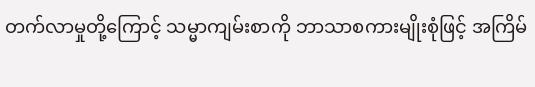တက်လာမှုတို့ကြောင့် သမ္မာကျမ်းစာကို ဘာသာစကားမျိုးစုံဖြင့် အကြိမ်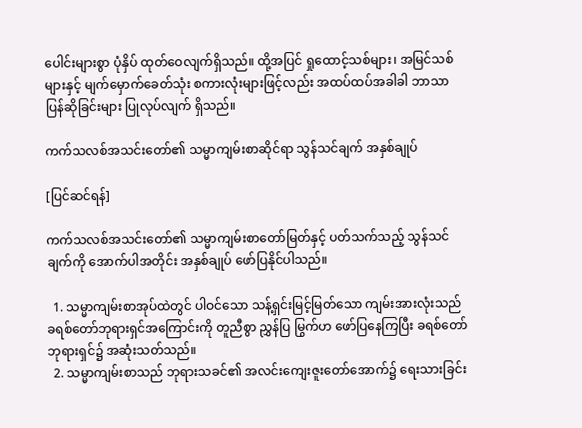ပေါင်းများစွာ ပုံနှိပ် ထုတ်ဝေလျက်ရှိသည်။ ထို့အပြင် ရှုထောင့်သစ်များ၊ အမြင်သစ်များနှင့် မျက်မှောက်ခေတ်သုံး စကားလုံးများဖြင့်လည်း အထပ်ထပ်အခါခါ ဘာသာပြန်ဆိုခြင်းများ ပြုလုပ်လျက် ရှိသည်။

ကက်သလစ်အသင်းတော်၏ သမ္မာကျမ်းစာဆိုင်ရာ သွန်သင်ချက် အနှစ်ချုပ်

[ပြင်ဆင်ရန်]

ကက်သလစ်အသင်းတော်၏ သမ္မာကျမ်းစာတော်မြတ်နှင့် ပတ်သက်သည့် သွန်သင်ချက်ကို အောက်ပါအတိုင်း အနှစ်ချုပ် ဖော်ပြနိုင်ပါသည်။

  1. သမ္မာကျမ်းစာအုပ်ထဲတွင် ပါဝင်သော သန့်ရှင်းမြင့်မြတ်သော ကျမ်းအားလုံးသည် ခရစ်တော်ဘုရားရှင်အကြောင်းကို တူညီစွာ ညွှန်ပြ မြွက်ဟ ဖော်ပြနေကြပြီး ခရစ်တော်ဘုရားရှင်၌ အဆုံးသတ်သည်။
  2. သမ္မာကျမ်းစာသည် ဘုရားသခင်၏ အလင်းကျေးဇူးတော်အောက်၌ ရေးသားခြင်း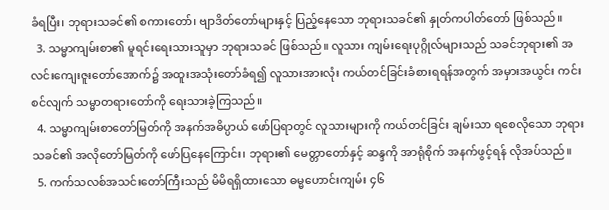ခံရပြီး၊ ဘုရားသခင်၏ စကားတော်၊ ဗျာဒိတ်တော်များနှင့် ပြည့်နေသော ဘုရားသခင်၏ နှုတ်ကပါတ်တော် ဖြစ်သည်။
  3. သမ္မာကျမ်းစာ၏ မူရင်းရေးသားသူမှာ ဘုရားသခင် ဖြစ်သည်။ လူသား ကျမ်းရေးပုဂ္ဂိုလ်များသည် သခင်ဘုရား၏ အလင်းကျေးဇူးတော်အောက်၌ အထူးအသုံးတော်ခံရ၍ လူသားအားလုံး ကယ်တင်ခြင်းခံစားရရန်အတွက် အမှားအယွင်း ကင်းစင်လျက် သမ္မာတရားတော်ကို ရေးသားခဲ့ကြသည်။
  4. သမ္မာကျမ်းစာတော်မြတ်ကို အနက်အဓိပ္ပာယ် ဖော်ပြရာတွင် လူသားများကို ကယ်တင်ခြင်း ချမ်းသာ ရစေလိုသော ဘုရားသခင်၏ အလိုတော်မြတ်ကို ဖော်ပြနေကြောင်း၊ ဘုရား၏ မေတ္တာတော်နှင့် ဆန္ဒကို အာရုံစိုက် အနက်ဖွင့်ရန် လိုအပ်သည်။
  5. ကက်သလစ်အသင်းတော်ကြီးသည် မိမိရရှိထားသော ဓမ္မဟောင်းကျမ်း ၄၆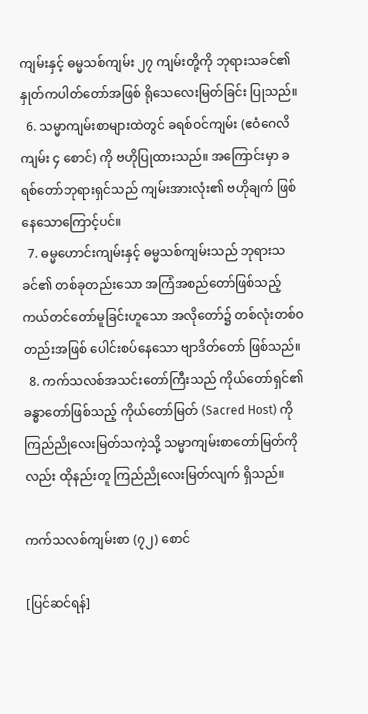ကျမ်းနှင့် ဓမ္မသစ်ကျမ်း ၂၇ ကျမ်းတို့ကို ဘုရားသခင်၏ နှုတ်ကပါတ်တော်အဖြစ် ရိုသေလေးမြတ်ခြင်း ပြုသည်။
  6. သမ္မာကျမ်းစာများထဲတွင် ခရစ်ဝင်ကျမ်း (ဧဝံဂေလိကျမ်း ၄ စောင်) ကို ဗဟိုပြုထားသည်။ အကြောင်းမှာ ခရစ်တော်ဘုရားရှင်သည် ကျမ်းအားလုံး၏ ဗဟိုချက် ဖြစ်နေသောကြောင့်ပင်။
  7. ဓမ္မဟောင်းကျမ်းနှင့် ဓမ္မသစ်ကျမ်းသည် ဘုရားသခင်၏ တစ်ခုတည်းသော အကြံအစည်တော်ဖြစ်သည့် ကယ်တင်တော်မူခြင်းဟူသော အလိုတော်၌ တစ်လုံးတစ်ဝတည်းအဖြစ် ပေါင်းစပ်နေသော ဗျာဒိတ်တော် ဖြစ်သည်။
  8. ကက်သလစ်အသင်းတော်ကြီးသည် ကိုယ်တော်ရှင်၏ ခန္ဓာတော်ဖြစ်သည့် ကိုယ်တော်မြတ် (Sacred Host) ကို ကြည်ညိုလေးမြတ်သကဲ့သို့ သမ္မာကျမ်းစာတော်မြတ်ကိုလည်း ထိုနည်းတူ ကြည်ညိုလေးမြတ်လျက် ရှိသည်။

ကက်သလစ်ကျမ်းစာ (၇၂) စောင်

[ပြင်ဆင်ရန်]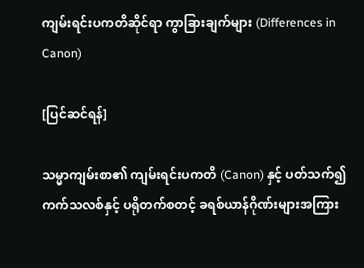ကျမ်းရင်းပကတိဆိုင်ရာ ကွာခြားချက်များ (Differences in Canon)

[ပြင်ဆင်ရန်]

သမ္မာကျမ်းစာ၏ ကျမ်းရင်းပကတိ (Canon) နှင့် ပတ်သက်၍ ကက်သလစ်နှင့် ပရိုတက်စတင့် ခရစ်ယာန်ဂိုဏ်းများအကြား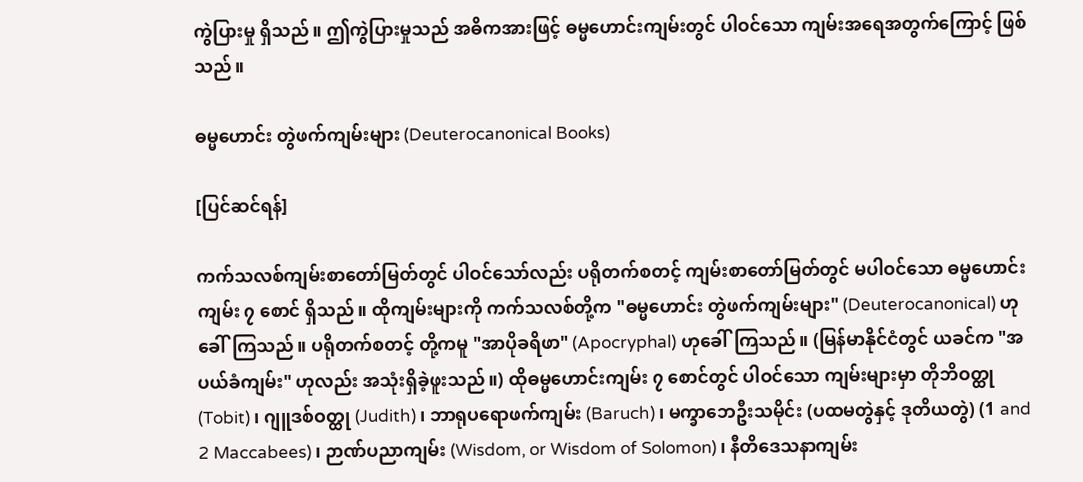ကွဲပြားမှု ရှိသည်။ ဤကွဲပြားမှုသည် အဓိကအားဖြင့် ဓမ္မဟောင်းကျမ်းတွင် ပါဝင်သော ကျမ်းအရေအတွက်ကြောင့် ဖြစ်သည်။

ဓမ္မဟောင်း တွဲဖက်ကျမ်းများ (Deuterocanonical Books)

[ပြင်ဆင်ရန်]

ကက်သလစ်ကျမ်းစာတော်မြတ်တွင် ပါဝင်သော်လည်း ပရိုတက်စတင့် ကျမ်းစာတော်မြတ်တွင် မပါဝင်သော ဓမ္မဟောင်းကျမ်း ၇ စောင် ရှိသည်။ ထိုကျမ်းများကို ကက်သလစ်တို့က "ဓမ္မဟောင်း တွဲဖက်ကျမ်းများ" (Deuterocanonical) ဟုခေါ်ကြသည်။ ပရိုတက်စတင့် တို့ကမူ "အာပိုခရိဖာ" (Apocryphal) ဟုခေါ်ကြသည်။ (မြန်မာနိုင်ငံတွင် ယခင်က "အပယ်ခံကျမ်း" ဟုလည်း အသုံးရှိခဲ့ဖူးသည်။) ထိုဓမ္မဟောင်းကျမ်း ၇ စောင်တွင် ပါဝင်သော ကျမ်းများမှာ တိုဘိဝတ္ထု (Tobit)၊ ဂျူဒစ်ဝတ္ထု (Judith)၊ ဘာရုပရောဖက်ကျမ်း (Baruch)၊ မက္ခာဘေဦးသမိုင်း (ပထမတွဲနှင့် ဒုတိယတွဲ) (1 and 2 Maccabees)၊ ဉာဏ်ပညာကျမ်း (Wisdom, or Wisdom of Solomon)၊ နီတိဒေသနာကျမ်း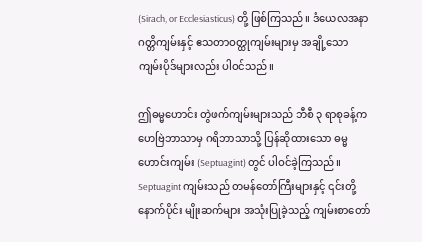(Sirach, or Ecclesiasticus) တို့ ဖြစ်ကြသည်။ ဒံယေလအနာဂတ္တိကျမ်းနှင့် ဧသတာဝတ္ထုကျမ်းများမှ အချို့သော ကျမ်းပိုဒ်များလည်း ပါဝင်သည်။

ဤဓမ္မဟောင်း တွဲဖက်ကျမ်းများသည် ဘီစီ ၃ ရာစုခန့်က ဟေဗြဲဘာသာမှ ဂရိဘာသာသို့ ပြန်ဆိုထားသော ဓမ္မဟောင်းကျမ်း (Septuagint) တွင် ပါဝင်ခဲ့ကြသည်။ Septuagint ကျမ်းသည် တမန်တော်ကြီးများနှင့် ၎င်းတို့ နောက်ပိုင်း မျိုးဆက်များ အသုံးပြုခဲ့သည့် ကျမ်းစာတော်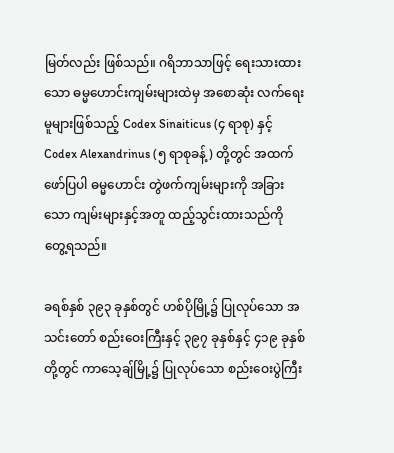မြတ်လည်း ဖြစ်သည်။ ဂရိဘာသာဖြင့် ရေးသားထားသော ဓမ္မဟောင်းကျမ်းများထဲမှ အစောဆုံး လက်ရေးမူများဖြစ်သည့် Codex Sinaiticus (၄ ရာစု) နှင့် Codex Alexandrinus (၅ ရာစုခန့်) တို့တွင် အထက်ဖော်ပြပါ ဓမ္မဟောင်း တွဲဖက်ကျမ်းများကို အခြားသော ကျမ်းများနှင့်အတူ ထည့်သွင်းထားသည်ကို တွေ့ရသည်။

ခရစ်နှစ် ၃၉၃ ခုနှစ်တွင် ဟစ်ပိုမြို့၌ ပြုလုပ်သော အသင်းတော် စည်းဝေးကြီးနှင့် ၃၉၇ ခုနှစ်နှင့် ၄၁၉ ခုနှစ်တို့တွင် ကာသေ့ချ်မြို့၌ ပြုလုပ်သော စည်းဝေးပွဲကြီး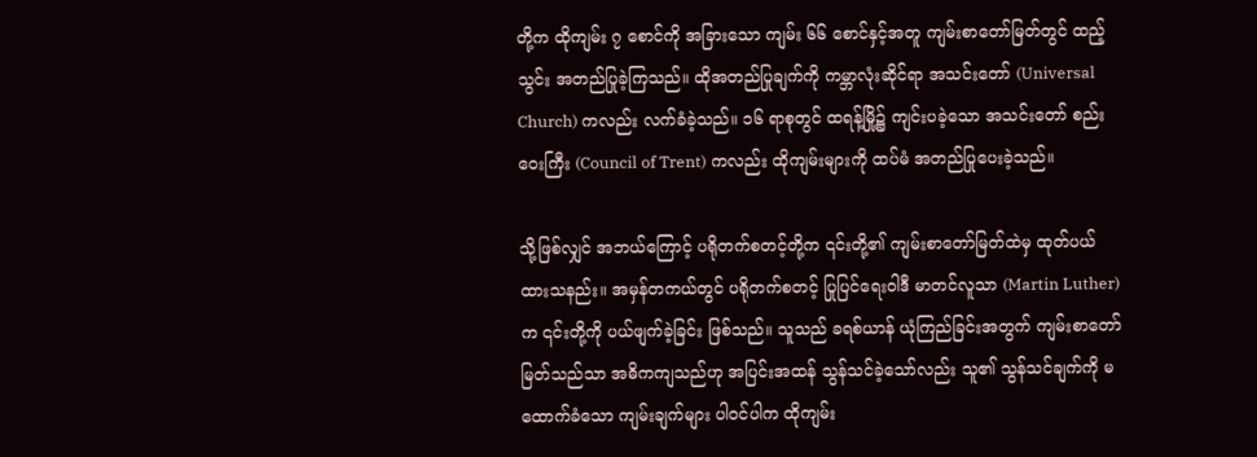တို့က ထိုကျမ်း ၇ စောင်ကို အခြားသော ကျမ်း ၆၆ စောင်နှင့်အတူ ကျမ်းစာတော်မြတ်တွင် ထည့်သွင်း အတည်ပြုခဲ့ကြသည်။ ထိုအတည်ပြုချက်ကို ကမ္ဘာလုံးဆိုင်ရာ အသင်းတော် (Universal Church) ကလည်း လက်ခံခဲ့သည်။ ၁၆ ရာစုတွင် ထရန့်မြို့၌ ကျင်းပခဲ့သော အသင်းတော် စည်းဝေးကြီး (Council of Trent) ကလည်း ထိုကျမ်းများကို ထပ်မံ အတည်ပြုပေးခဲ့သည်။

သို့ဖြစ်လျှင် အဘယ်ကြောင့် ပရိုတက်စတင့်တို့က ၎င်းတို့၏ ကျမ်းစာတော်မြတ်ထဲမှ ထုတ်ပယ်ထားသနည်း။ အမှန်တကယ်တွင် ပရိုတက်စတင့် ပြုပြင်ရေးဝါဒီ မာတင်လူသာ (Martin Luther) က ၎င်းတို့ကို ပယ်ဖျက်ခဲ့ခြင်း ဖြစ်သည်။ သူသည် ခရစ်ယာန် ယုံကြည်ခြင်းအတွက် ကျမ်းစာတော်မြတ်သည်သာ အဓိကကျသည်ဟု အပြင်းအထန် သွန်သင်ခဲ့သော်လည်း သူ၏ သွန်သင်ချက်ကို မထောက်ခံသော ကျမ်းချက်များ ပါဝင်ပါက ထိုကျမ်း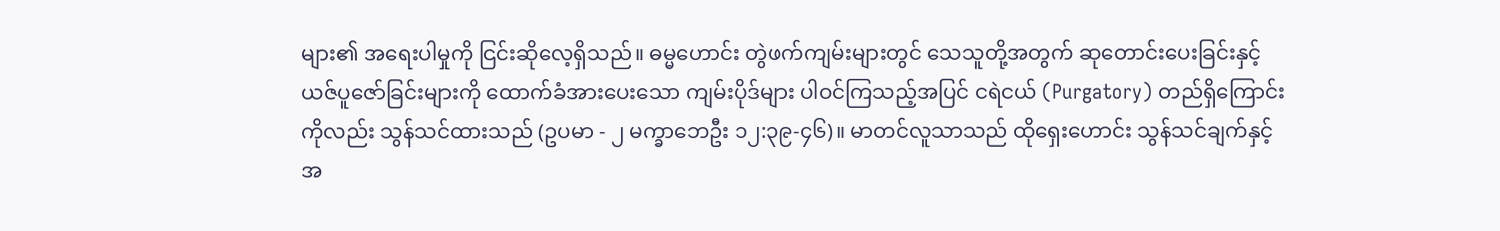များ၏ အရေးပါမှုကို ငြင်းဆိုလေ့ရှိသည်။ ဓမ္မဟောင်း တွဲဖက်ကျမ်းများတွင် သေသူတို့အတွက် ဆုတောင်းပေးခြင်းနှင့် ယဇ်ပူဇော်ခြင်းများကို ထောက်ခံအားပေးသော ကျမ်းပိုဒ်များ ပါဝင်ကြသည့်အပြင် ငရဲငယ် (Purgatory) တည်ရှိကြောင်းကိုလည်း သွန်သင်ထားသည် (ဥပမာ - ၂ မက္ခာဘေဦး ၁၂:၃၉-၄၆)။ မာတင်လူသာသည် ထိုရှေးဟောင်း သွန်သင်ချက်နှင့် အ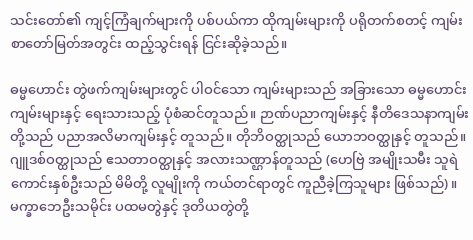သင်းတော်၏ ကျင့်ကြံချက်များကို ပစ်ပယ်ကာ ထိုကျမ်းများကို ပရိုတက်စတင့် ကျမ်းစာတော်မြတ်အတွင်း ထည့်သွင်းရန် ငြင်းဆိုခဲ့သည်။

ဓမ္မဟောင်း တွဲဖက်ကျမ်းများတွင် ပါဝင်သော ကျမ်းများသည် အခြားသော ဓမ္မဟောင်းကျမ်းများနှင့် ရေးသားသည့် ပုံစံဆင်တူသည်။ ဉာဏ်ပညာကျမ်းနှင့် နီတိဒေသနာကျမ်းတို့သည် ပညာအလိမာကျမ်းနှင့် တူသည်။ တိုဘိဝတ္ထုသည် ယောဘဝတ္ထုနှင့် တူသည်။ ဂျူဒစ်ဝတ္ထုသည် ဧသတာဝတ္ထုနှင့် အလားသဏ္ဌာန်တူသည် (ဟေဗြဲ အမျိုးသမီး သူရဲကောင်းနှစ်ဦးသည် မိမိတို့ လူမျိုးကို ကယ်တင်ရာတွင် ကူညီခဲ့ကြသူများ ဖြစ်သည်)။ မက္ခာဘေဦးသမိုင်း ပထမတွဲနှင့် ဒုတိယတွဲတို့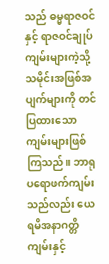သည် ဓမ္မရာဇဝင်နှင့် ရာဇဝင်ချုပ်ကျမ်းများကဲ့သို့ သမိုင်းအဖြစ်အပျက်များကို တင်ပြထားသော ကျမ်းများဖြစ်ကြသည်။ ဘာရုပရောဖက်ကျမ်းသည်လည်း ယေရမိအနာဂတ္တိကျမ်းနှင့်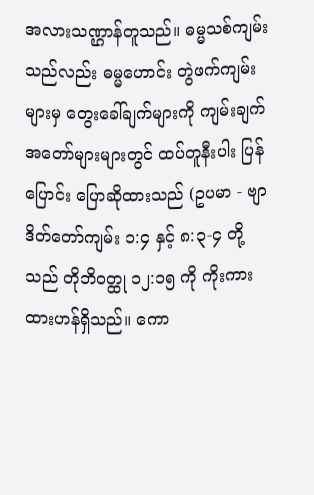အလားသဏ္ဌာန်တူသည်။ ဓမ္မသစ်ကျမ်းသည်လည်း ဓမ္မဟောင်း တွဲဖက်ကျမ်းများမှ တွေးခေါ်ချက်များကို ကျမ်းချက် အတော်များများတွင် ထပ်တူနီးပါး ပြန်ပြောင်း ပြောဆိုထားသည် (ဥပမာ - ဗျာဒိတ်တော်ကျမ်း ၁:၄ နှင့် ၈:၃-၄ တို့သည် တိုဘိဝတ္ထု ၁၂:၁၅ ကို ကိုးကားထားဟန်ရှိသည်။ ကော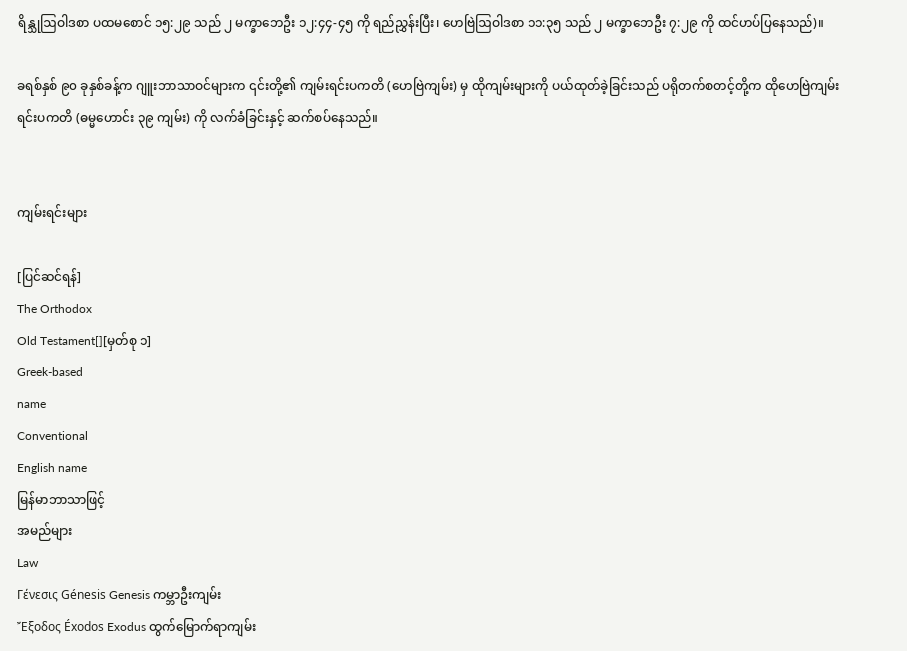ရိန္သုဩဝါဒစာ ပထမစောင် ၁၅:၂၉ သည် ၂ မက္ခာဘေဦး ၁၂:၄၄-၄၅ ကို ရည်ညွှန်းပြီး၊ ဟေဗြဲဩဝါဒစာ ၁၁:၃၅ သည် ၂ မက္ခာဘေဦး ၇:၂၉ ကို ထင်ဟပ်ပြနေသည်)။

ခရစ်နှစ် ၉၀ ခုနှစ်ခန့်က ဂျူးဘာသာဝင်များက ၎င်းတို့၏ ကျမ်းရင်းပကတိ (ဟေဗြဲကျမ်း) မှ ထိုကျမ်းများကို ပယ်ထုတ်ခဲ့ခြင်းသည် ပရိုတက်စတင့်တို့က ထိုဟေဗြဲကျမ်းရင်းပကတိ (ဓမ္မဟောင်း ၃၉ ကျမ်း) ကို လက်ခံခြင်းနှင့် ဆက်စပ်နေသည်။


ကျမ်းရင်းများ

[ပြင်ဆင်ရန်]
The Orthodox
Old Testament[][မှတ်စု ၁]
Greek-based
name
Conventional
English name
မြန်မာဘာသာဖြင့်
အမည်များ
Law
Γένεσις Génesis Genesis ကမ္ဘာဦးကျမ်း
Ἔξοδος Éxodos Exodus ထွက်မြောက်ရာကျမ်း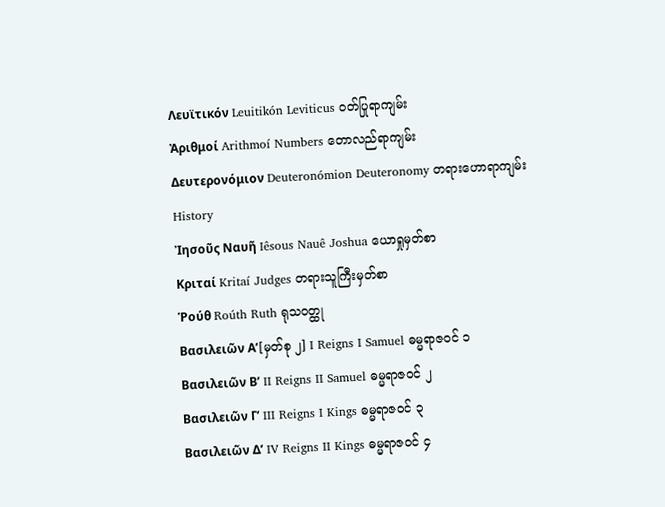Λευϊτικόν Leuitikón Leviticus ဝတ်ပြုရာကျမ်း
Ἀριθμοί Arithmoí Numbers တောလည်ရာကျမ်း
Δευτερονόμιον Deuteronómion Deuteronomy တရားဟောရာကျမ်း
History
Ἰησοῦς Nαυῆ Iêsous Nauê Joshua ယောရှုမှတ်စာ
Κριταί Kritaí Judges တရားသူကြီးမှတ်စာ
Ῥούθ Roúth Ruth ရုသဝတ္ထု
Βασιλειῶν Αʹ[မှတ်စု ၂] I Reigns I Samuel ဓမ္မရာဇဝင် ၁
Βασιλειῶν Βʹ II Reigns II Samuel ဓမ္မရာဇဝင် ၂
Βασιλειῶν Γʹ III Reigns I Kings ဓမ္မရာဇဝင် ၃
Βασιλειῶν Δʹ IV Reigns II Kings ဓမ္မရာဇဝင် ၄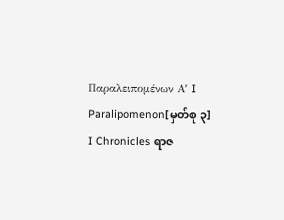Παραλειπομένων Αʹ I Paralipomenon[မှတ်စု ၃] I Chronicles ရာဇ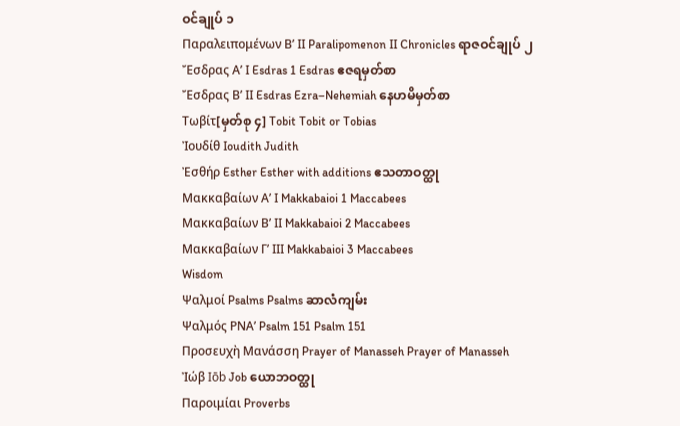ဝင်ချုပ် ၁
Παραλειπομένων Βʹ II Paralipomenon II Chronicles ရာဇဝင်ချုပ် ၂
Ἔσδρας Αʹ I Esdras 1 Esdras ဧဇရမှတ်စာ
Ἔσδρας Βʹ II Esdras Ezra–Nehemiah နေဟမိမှတ်စာ
Τωβίτ[မှတ်စု ၄] Tobit Tobit or Tobias
Ἰουδίθ Ioudith Judith
Ἐσθήρ Esther Esther with additions ဧသတာဝတ္ထု
Μακκαβαίων Αʹ I Makkabaioi 1 Maccabees
Μακκαβαίων Βʹ II Makkabaioi 2 Maccabees
Μακκαβαίων Γʹ III Makkabaioi 3 Maccabees
Wisdom
Ψαλμοί Psalms Psalms ဆာလံကျမ်း
Ψαλμός ΡΝΑʹ Psalm 151 Psalm 151
Προσευχὴ Μανάσση Prayer of Manasseh Prayer of Manasseh
Ἰώβ Iōb Job ယောဘဝတ္ထု
Παροιμίαι Proverbs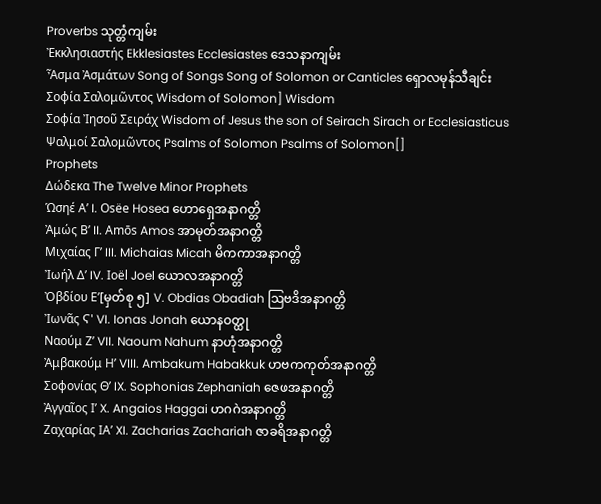Proverbs သုတ္တံကျမ်း
Ἐκκλησιαστής Ekklesiastes Ecclesiastes ဒေသနာကျမ်း
Ἆσμα Ἀσμάτων Song of Songs Song of Solomon or Canticles ရှောလမုန်သီချင်း
Σοφία Σαλoμῶντος Wisdom of Solomon] Wisdom
Σοφία Ἰησοῦ Σειράχ Wisdom of Jesus the son of Seirach Sirach or Ecclesiasticus
Ψαλμοί Σαλoμῶντος Psalms of Solomon Psalms of Solomon[]
Prophets
Δώδεκα The Twelve Minor Prophets
Ὡσηέ Αʹ I. Osëe Hosea ဟောရှေအနာဂတ္တိ
Ἀμώς Βʹ II. Amōs Amos အာမုတ်အနာဂတ္တိ
Μιχαίας Γʹ III. Michaias Micah မိကကာအနာဂတ္တိ
Ἰωήλ Δʹ IV. Ioël Joel ယောလအနာဂတ္တိ
Ὀβδίου Εʹ[မှတ်စု ၅] V. Obdias Obadiah ဩဗဒိအနာဂတ္တိ
Ἰωνᾶς Ϛ' VI. Ionas Jonah ယောနဝတ္ထု
Ναούμ Ζʹ VII. Naoum Nahum နာဟုံအနာဂတ္တိ
Ἀμβακούμ Ηʹ VIII. Ambakum Habakkuk ဟဗကကုတ်အနာဂတ္တိ
Σοφονίας Θʹ IX. Sophonias Zephaniah ဇေဖအနာဂတ္တိ
Ἀγγαῖος Ιʹ X. Angaios Haggai ဟဂဂဲအနာဂတ္တိ
Ζαχαρίας ΙΑʹ XI. Zacharias Zachariah ဇာခရိအနာဂတ္တိ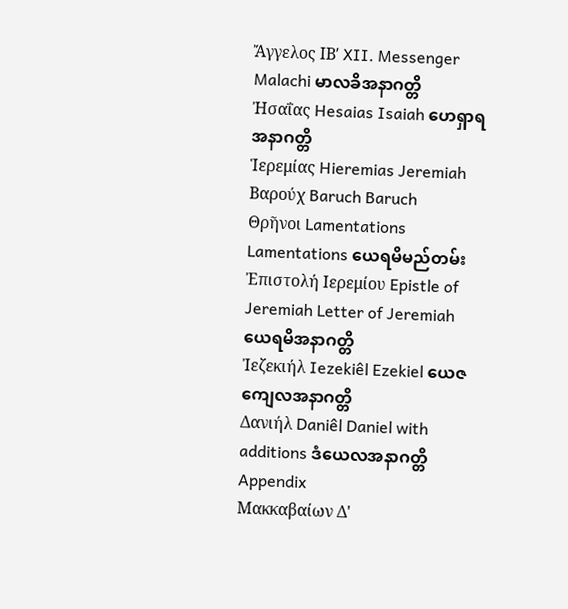Ἄγγελος ΙΒʹ XII. Messenger Malachi မာလခိအနာဂတ္တိ
Ἠσαΐας Hesaias Isaiah ဟေရှာရအနာဂတ္တိ
Ἱερεμίας Hieremias Jeremiah
Βαρούχ Baruch Baruch
Θρῆνοι Lamentations Lamentations ယေရမိမည်တမ်း
Ἐπιστολή Ιερεμίου Epistle of Jeremiah Letter of Jeremiah ယေရမိအနာဂတ္တိ
Ἰεζεκιήλ Iezekiêl Ezekiel ယေဇကျေလအနာဂတ္တိ
Δανιήλ Daniêl Daniel with additions ဒံယေလအနာဂတ္တိ
Appendix
Μακκαβαίων Δ'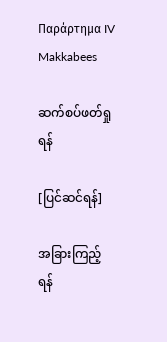Παράρτημα IV Makkabees

ဆက်စပ်ဖတ်ရှုရန်

[ပြင်ဆင်ရန်]

အခြားကြည့်ရန်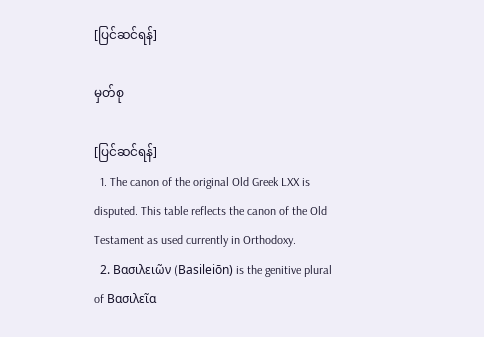[ပြင်ဆင်ရန်]

မှတ်စု

[ပြင်ဆင်ရန်]
  1. The canon of the original Old Greek LXX is disputed. This table reflects the canon of the Old Testament as used currently in Orthodoxy.
  2. Βασιλειῶν (Basileiōn) is the genitive plural of Βασιλεῖα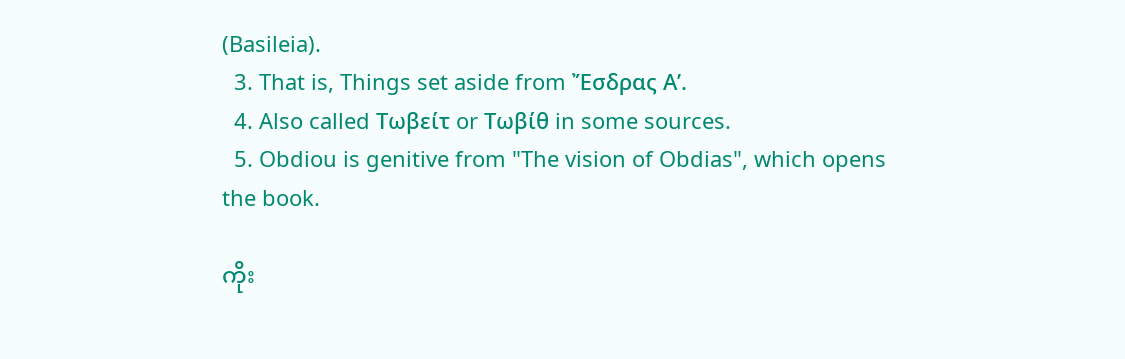(Basileia).
  3. That is, Things set aside from Ἔσδρας Αʹ.
  4. Also called Τωβείτ or Τωβίθ in some sources.
  5. Obdiou is genitive from "The vision of Obdias", which opens the book.

ကိုး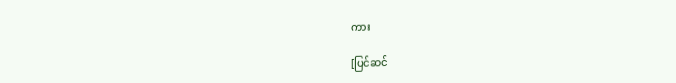ကား

[ပြင်ဆင်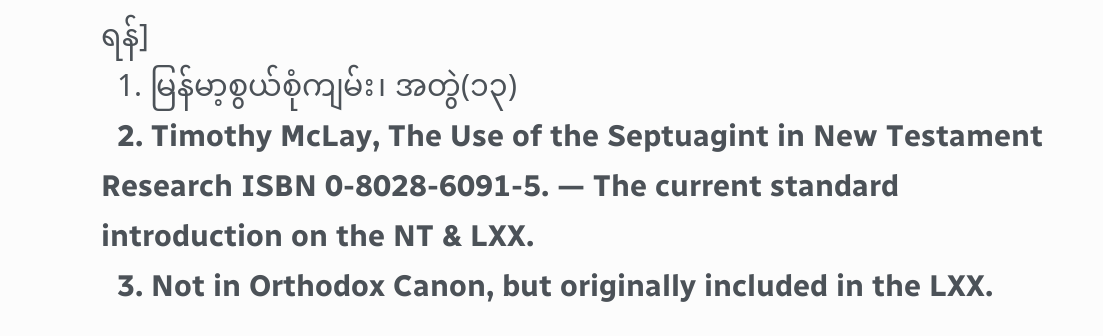ရန်]
  1. မြန်မာ့စွယ်စုံကျမ်း၊ အတွဲ(၁၃)
  2. Timothy McLay, The Use of the Septuagint in New Testament Research ISBN 0-8028-6091-5. — The current standard introduction on the NT & LXX.
  3. Not in Orthodox Canon, but originally included in the LXX.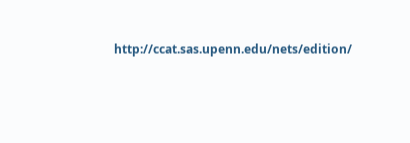http://ccat.sas.upenn.edu/nets/edition/